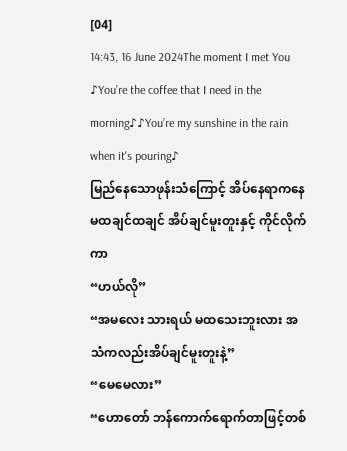[04]
14:43, 16 June 2024The moment I met You
♪You’re the coffee that I need in the morning♪♪You’re my sunshine in the rain when it's pouring♪
မြည်နေသောဖုန်းသံကြောင့် အိပ်နေရာကနေ မထချင်ထချင် အိပ်ချင်မူးတူးနှင့် ကိုင်လိုက်ကာ
“ဟယ်လို”
“အမလေး သားရယ် မထသေးဘူးလား အသံကလည်းအိပ်ချင်မူးတူးနဲ့”
“မေမေလား”
“ဟောတော် ဘန်ကောက်ရောက်တာဖြင့်တစ်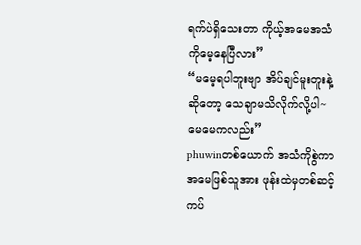ရက်ပဲရှိသေးတာ ကိုယ့်အမေအသံကိုမေ့နေပြီလား”
“မမေ့ရပါဘူးဗျာ အိပ်ချင်မူးတူးနဲ့ဆိုတော့ သေချာမသိလိုက်လို့ပါ~ မေမေကလည်း”
phuwinတစ်ယောက် အသံကိုစွဲကာ အမေဖြစ်သူအား ဖုန်းထဲမှတစ်ဆင့် ကပ်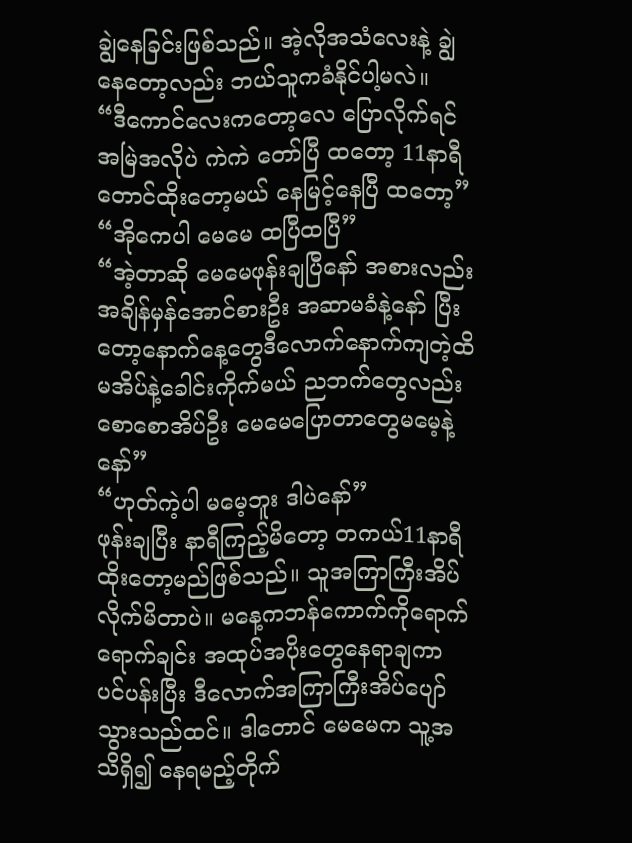ချွဲနေခြင်းဖြစ်သည်။ အဲ့လိုအသံလေးနဲ့ ချွဲနေတော့လည်း ဘယ်သူကခံနိုင်ပါ့မလဲ။
“ဒီကောင်လေးကတော့လေ ပြောလိုက်ရင်အမြဲအလိုပဲ ကဲကဲ တော်ပြီ ထတော့ 11နာရီတောင်ထိုးတော့မယ် နေမြင့်နေပြီ ထတော့”
“အိုကေပါ မေမေ ထပြီထပြီ”
“အဲ့တာဆို မေမေဖုန်းချပြီနော် အစားလည်းအချိန်မှန်အောင်စားဦး အဆာမခံနဲ့နော် ပြီးတော့နောက်နေ့တွေဒီလောက်နောက်ကျတဲ့ထိမအိပ်နဲ့ခေါင်းကိုက်မယ် ညဘက်တွေလည်းစောစောအိပ်ဦး မေမေပြောတာတွေမမေ့နဲ့နော်”
“ဟုတ်ကဲ့ပါ မမေ့ဘူး ဒါပဲနော်”
ဖုန်းချပြီး နာရီကြည့်မိတော့ တကယ်11နာရီထိုးတော့မည်ဖြစ်သည်။ သူအကြာကြီးအိပ်လိုက်မိတာပဲ။ မနေ့ကဘန်ကောက်ကိုရောက်ရောက်ချင်း အထုပ်အပိုးတွေနေရာချကာ ပင်ပန်းပြီး ဒီလောက်အကြာကြီးအိပ်ပျော်သွားသည်ထင်။ ဒါတောင် မေမေက သူ့အသိရှိ၍ နေရမည့်တိုက်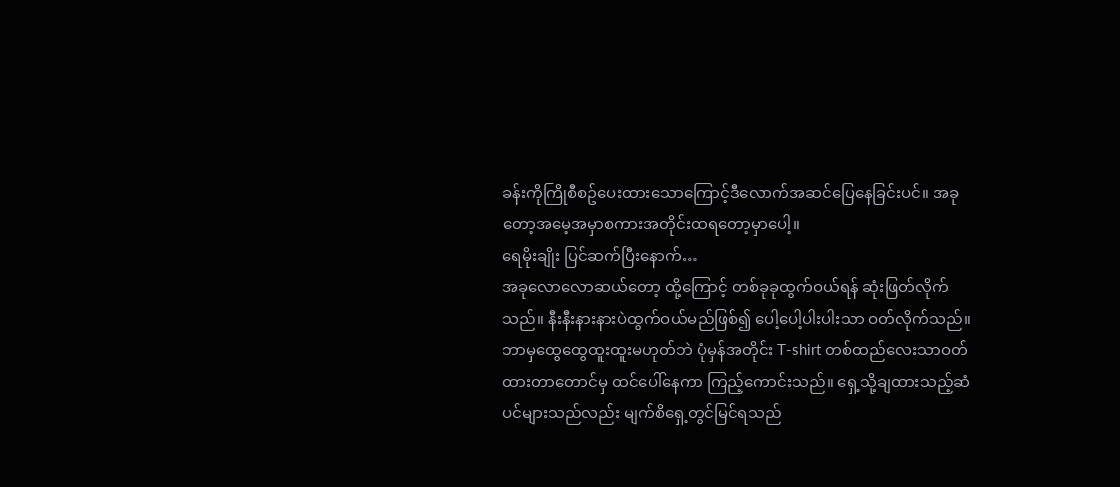ခန်းကိုကြိုစီစဥ်ပေးထားသောကြောင့်ဒီလောက်အဆင်ပြေနေခြင်းပင်။ အခုတော့အမေ့အမှာစကားအတိုင်းထရတော့မှာပေါ့။
ရေမိုးချိုး ပြင်ဆက်ပြီးနောက်…
အခုလောလောဆယ်တော့ ထို့ကြောင့် တစ်ခုခုထွက်ဝယ်ရန် ဆုံးဖြတ်လိုက်သည်။ နီးနီးနားနားပဲထွက်ဝယ်မည်ဖြစ်၍ ပေါ့ပေါ့ပါးပါးသာ ဝတ်လိုက်သည်။
ဘာမှထွေထွေထူးထူးမဟုတ်ဘဲ ပုံမှန်အတိုင်း T-shirt တစ်ထည်လေးသာဝတ်ထားတာတောင်မှ ထင်ပေါ်နေကာ ကြည့်ကောင်းသည်။ ရှေ့သို့ချထားသည့်ဆံပင်များသည်လည်း မျက်စိရှေ့တွင်မြင်ရသည်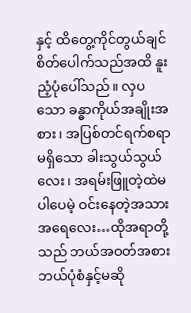နှင့် ထိတွေ့ကိုင်တွယ်ချင်စိတ်ပေါက်သည်အထိ နူးညံ့ပုံပေါ်သည်။ လှပသော ခန္ဓာကိုယ်အချိုးအစား၊ အပြစ်တင်ရက်စရာမရှိသော ခါးသွယ်သွယ်လေး၊ အရမ်းဖြူတဲ့ထဲမပါပေမဲ့ ဝင်းနေတဲ့အသားအရေလေး…ထိုအရာတို့သည် ဘယ်အဝတ်အစား ဘယ်ပုံစံနှင့်မဆို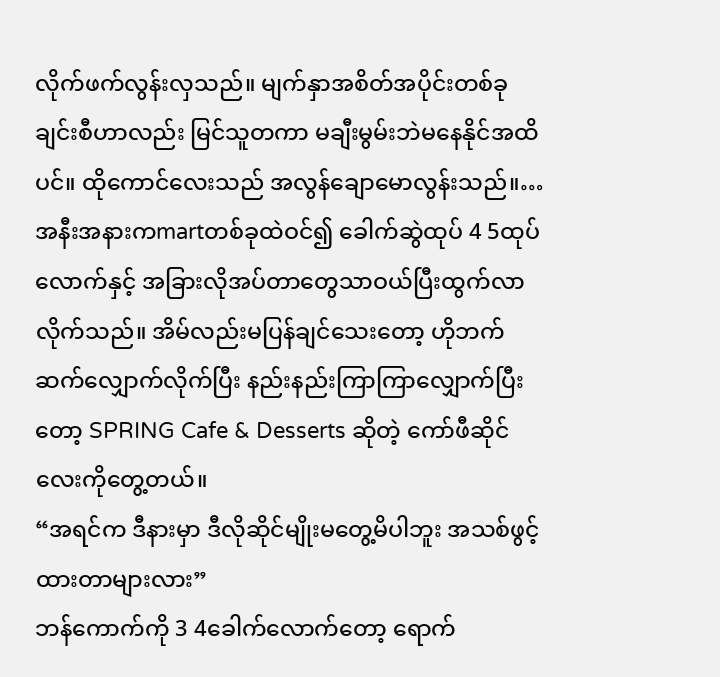လိုက်ဖက်လွန်းလှသည်။ မျက်နှာအစိတ်အပိုင်းတစ်ခုချင်းစီဟာလည်း မြင်သူတကာ မချီးမွမ်းဘဲမနေနိုင်အထိပင်။ ထိုကောင်လေးသည် အလွန်ချောမောလွန်းသည်။…အနီးအနားကmartတစ်ခုထဲဝင်၍ ခေါက်ဆွဲထုပ် 4 5ထုပ်လောက်နှင့် အခြားလိုအပ်တာတွေသာဝယ်ပြီးထွက်လာလိုက်သည်။ အိမ်လည်းမပြန်ချင်သေးတော့ ဟိုဘက်ဆက်လျှောက်လိုက်ပြီး နည်းနည်းကြာကြာလျှောက်ပြီးတော့ SPRING Cafe & Desserts ဆိုတဲ့ ကော်ဖီဆိုင်လေးကိုတွေ့တယ်။
“အရင်က ဒီနားမှာ ဒီလိုဆိုင်မျိုးမတွေ့မိပါဘူး အသစ်ဖွင့်ထားတာများလား”
ဘန်ကောက်ကို 3 4ခေါက်လောက်တော့ ရောက်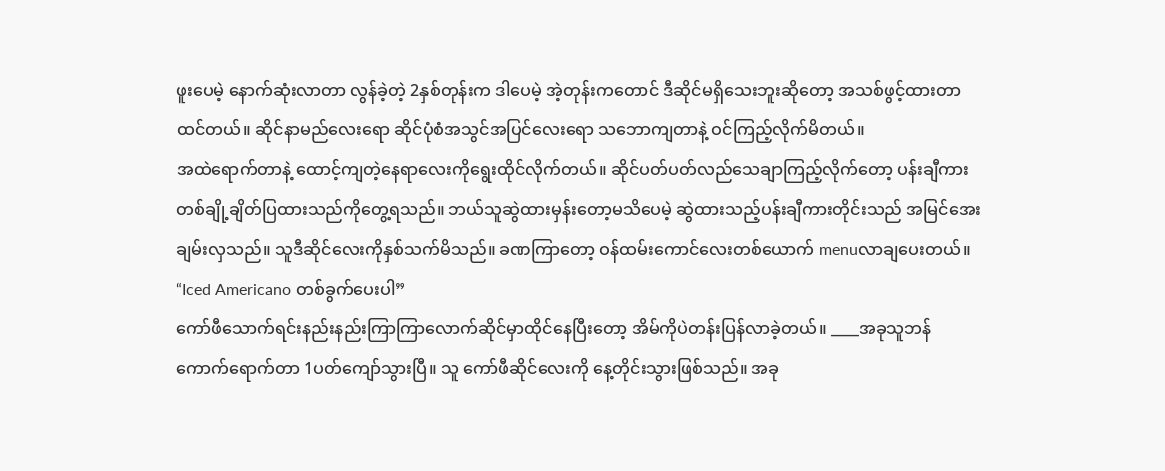ဖူးပေမဲ့ နောက်ဆုံးလာတာ လွန်ခဲ့တဲ့ 2နှစ်တုန်းက ဒါပေမဲ့ အဲ့တုန်းကတောင် ဒီဆိုင်မရှိသေးဘူးဆိုတော့ အသစ်ဖွင့်ထားတာထင်တယ်။ ဆိုင်နာမည်လေးရော ဆိုင်ပုံစံအသွင်အပြင်လေးရော သဘောကျတာနဲ့ ဝင်ကြည့်လိုက်မိတယ်။
အထဲရောက်တာနဲ့ ထောင့်ကျတဲ့နေရာလေးကိုရွေးထိုင်လိုက်တယ်။ ဆိုင်ပတ်ပတ်လည်သေချာကြည့်လိုက်တော့ ပန်းချီကားတစ်ချို့ချိတ်ပြထားသည်ကိုတွေ့ရသည်။ ဘယ်သူဆွဲထားမှန်းတော့မသိပေမဲ့ ဆွဲထားသည့်ပန်းချီကားတိုင်းသည် အမြင်အေးချမ်းလှသည်။ သူဒီဆိုင်လေးကိုနှစ်သက်မိသည်။ ခဏကြာတော့ ဝန်ထမ်းကောင်လေးတစ်ယောက် menuလာချပေးတယ်။
“Iced Americano တစ်ခွက်ပေးပါ”
ကော်ဖီသောက်ရင်းနည်းနည်းကြာကြာလောက်ဆိုင်မှာထိုင်နေပြီးတော့ အိမ်ကိုပဲတန်းပြန်လာခဲ့တယ်။ ____အခုသူဘန်ကောက်ရောက်တာ 1ပတ်ကျော်သွားပြီ။ သူ ကော်ဖီဆိုင်လေးကို နေ့တိုင်းသွားဖြစ်သည်။ အခု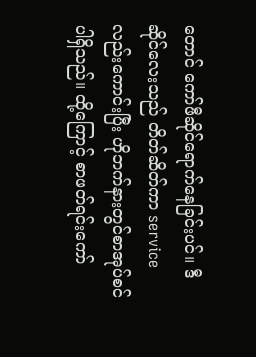တောင် ကော်ဖီဆိုင်ရောက်နေခြင်းပင်။ ဒီဆိုင်လေးသည် တိတ်ဆိတ်ကာ service လည်းကောင်းပြီး ဟိုဘက်နားတွင်စာအုပ်စင်ပါရှိသည်။ ထို့ကြောင့် စာဖတ်ရင်းကော်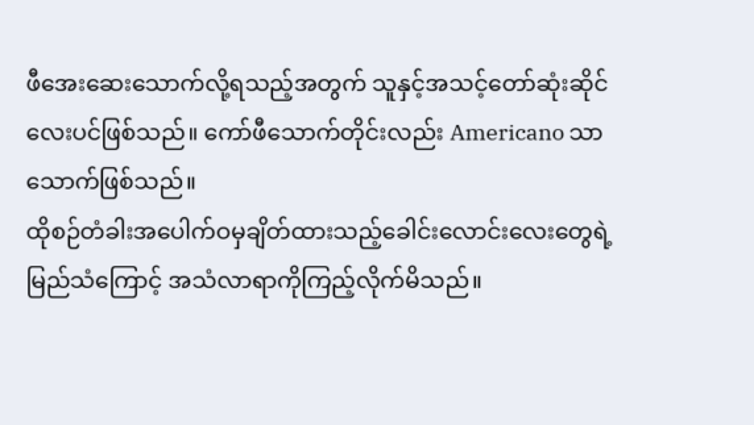ဖီအေးဆေးသောက်လို့ရသည့်အတွက် သူနှင့်အသင့်တော်ဆုံးဆိုင်လေးပင်ဖြစ်သည်။ ကော်ဖီသောက်တိုင်းလည်း Americano သာ သောက်ဖြစ်သည်။
ထိုစဉ်တံခါးအပေါက်ဝမှချိတ်ထားသည့်ခေါင်းလောင်းလေးတွေရဲ့မြည်သံကြောင့် အသံလာရာကိုကြည့်လိုက်မိသည်။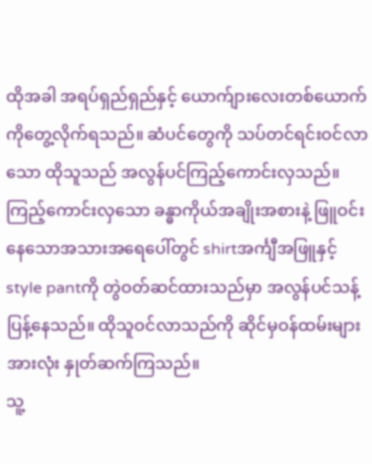ထိုအခါ အရပ်ရှည်ရှည်နှင့် ယောက်ျားလေးတစ်ယောက်ကိုတွေ့လိုက်ရသည်။ ဆံပင်တွေကို သပ်တင်ရင်းဝင်လာသော ထိုသူသည် အလွန်ပင်ကြည့်ကောင်းလှသည်။ ကြည့်ကောင်းလှသော ခန္ဓာကိုယ်အချိုးအစားနဲ့ ဖြူဝင်းနေသောအသားအရေပေါ်တွင် shirtအင်္ကျီအဖြူနှင့် style pantကို တွဲဝတ်ဆင်ထားသည်မှာ အလွန်ပင်သန့်ပြန့်နေသည်။ ထိုသူဝင်လာသည်ကို ဆိုင်မှဝန်ထမ်းများအားလုံး နှုတ်ဆက်ကြသည်။
သူ့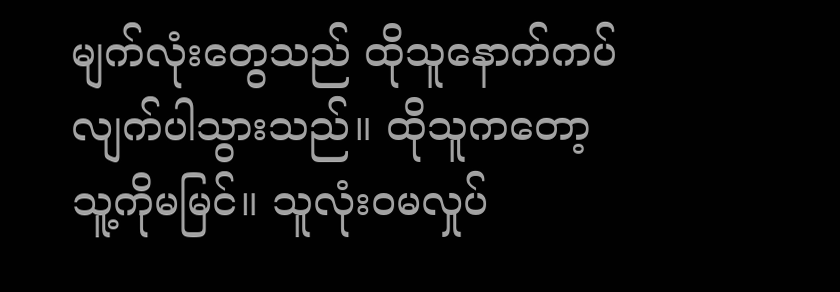မျက်လုံးတွေသည် ထိုသူနောက်ကပ်လျက်ပါသွားသည်။ ထိုသူကတော့ သူ့ကိုမမြင်။ သူလုံးဝမလှုပ်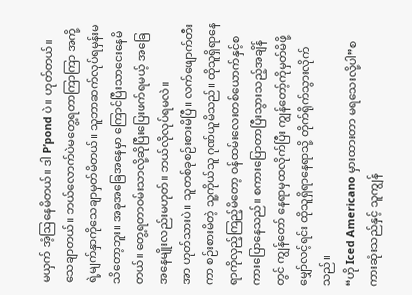မယှက် အံ့ဩနေမိတယ်။ ဒါ P’pond ပဲ။ ဟုတ်တယ်။သေချာတယ်။ ဘယ်လောက်ပဲမတွေ့ရတာကြာကြာ အကို့ရဲ့မျက်နှာကိုသေချာမှတ်မိတယ်။ သူဘာဆက်လုပ်ရမှန်းမသိတော့ဘူး။ အခုအခြေအနေမှာ ကြောင်ပြီးသာငေးနေမိတယ်။ တွေ့ရတာဝမ်းသာလို့ဆိုပြီးပြေးဖက်ရမယ့် အခြေအနေမျိုးလည်းမဟုတ်။ ဘယ်လိုလုပ်ရမလဲ။
အာ ဟုတ်သားပဲ။ သူတစ်ခုစဉ်းစားမိပြီ။ လက်ဖျောက်တီးကာ စဉ်းစားမိတဲ့ သူ့ကိုယ်သူ ဂုဏ်ယူမိသည်။ ထိုသူရှိရာနေရာကိုလှည့်ကြည့်မိတော့ ဝန်ထမ်းလေးတစ်ယောက်နှင့်စကားပြောနေသည်။ စကားပြောတာပြီးသွားသည့်အချိန်တွင် ကျွန်တော် နေရာမှထလိုက်ပြီး ကျွန်တော့်ကိုမှတ်မိဖို့မျှော်လင့်ရင်း ထိုသူရှိရာနေရာသို့ တိုက်ရိုက်သွားလိုက်သည်။
“ဟို Iced Americano မှားထားတာ မရသေးလို့ပါ”စကားဆုံးသည်နှင့် သူကျွန်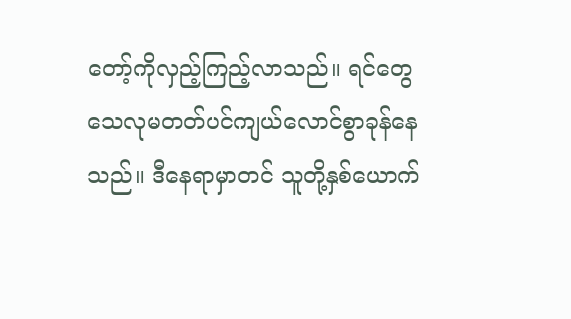တော့်ကိုလှည့်ကြည့်လာသည်။ ရင်တွေသေလုမတတ်ပင်ကျယ်လောင်စွာခုန်နေသည်။ ဒီနေရာမှာတင် သူတို့နှစ်ယောက်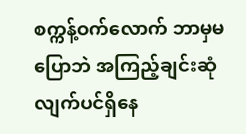စက္ကန့်ဝက်လောက် ဘာမှမပြောဘဲ အကြည့်ချင်းဆုံလျက်ပင်ရှိနေ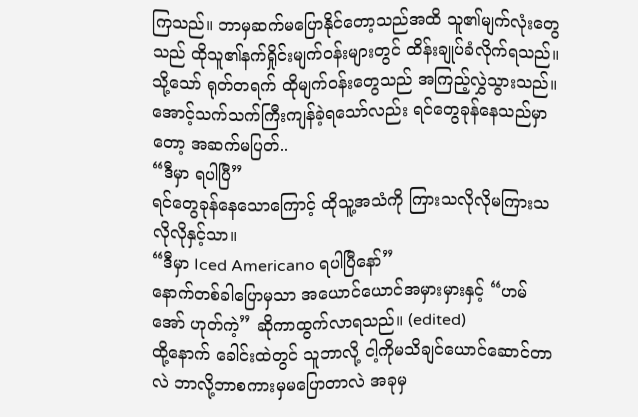ကြသည်။ ဘာမှဆက်မပြောနိုင်တော့သည်အထိ သူ၏မျက်လုံးတွေသည် ထိုသူ၏နက်ရှိုင်းမျက်ဝန်းများတွင် ထိန်းချုပ်ခံလိုက်ရသည်။ သို့သော် ရုတ်တရက် ထိုမျက်ဝန်းတွေသည် အကြည့်လွှဲသွားသည်။ အောင့်သက်သက်ကြီးကျန်ခဲ့ရသော်လည်း ရင်တွေခုန်နေသည်မှာတော့ အဆက်မပြတ်..
“ဒီမှာ ရပါပြီ”
ရင်တွေခုန်နေသောကြောင့် ထိုသူ့အသံကို ကြားသလိုလိုမကြားသလိုလိုနှင့်သာ။
“ဒီမှာ Iced Americano ရပါပြီနော်”
နောက်တစ်ခါပြောမှသာ အယောင်ယောင်အမှားမှားနှင့် “ဟမ် အော် ဟုတ်ကဲ့” ဆိုကာထွက်လာရသည်။ (edited)
ထို့နောက် ခေါင်းထဲတွင် သူဘာလို့ ငါ့ကိုမသိချင်ယောင်ဆောင်တာလဲ ဘာလို့ဘာစကားမှမပြောတာလဲ အခုမှ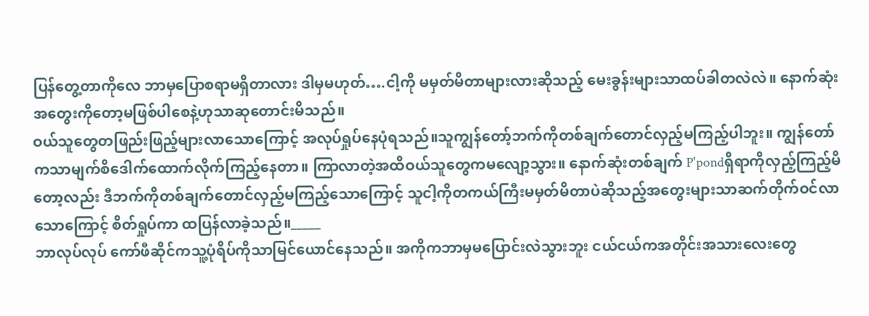ပြန်တွေ့တာကိုလေ ဘာမှပြောစရာမရှိတာလား ဒါမှမဟုတ်….ငါ့ကို မမှတ်မိတာများလားဆိုသည့် မေးခွန်းများသာထပ်ခါတလဲလဲ။ နောက်ဆုံးအတွေးကိုတော့မဖြစ်ပါစေနဲ့ဟုသာဆုတောင်းမိသည်။
ဝယ်သူတွေတဖြည်းဖြည့်များလာသောကြောင့် အလုပ်ရှုပ်နေပုံရသည်။သူကျွန်တော့်ဘက်ကိုတစ်ချက်တောင်လှည့်မကြည့်ပါဘူး။ ကျွန်တော်ကသာမျက်စိဒေါက်ထောက်လိုက်ကြည့်နေတာ။ ကြာလာတဲ့အထိဝယ်သူတွေကမလျော့သွား။ နောက်ဆုံးတစ်ချက် P'pondရှိရာကိုလှည့်ကြည့်မိတော့လည်း ဒီဘက်ကိုတစ်ချက်တောင်လှည့်မကြည့်သောကြောင့် သူငါ့ကိုတကယ်ကြီးမမှတ်မိတာပဲဆိုသည့်အတွေးများသာဆက်တိုက်ဝင်လာသောကြောင့် စိတ်ရှုပ်ကာ ထပြန်လာခဲ့သည်။_____
ဘာလုပ်လုပ် ကော်ဖီဆိုင်ကသူ့ပုံရိပ်ကိုသာမြင်ယောင်နေသည်။ အကိုကဘာမှမပြောင်းလဲသွားဘူး ငယ်ငယ်ကအတိုင်းအသားလေးတွေ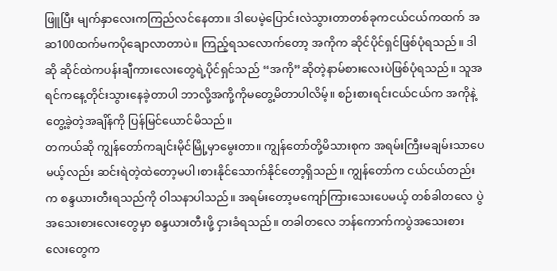ဖြူပြီး မျက်နှာလေးကကြည်လင်နေတာ။ ဒါပေမဲ့ပြောင်းလဲသွားတာတစ်ခုကငယ်ငယ်ကထက် အဆ100ထက်မကပိုချောလာတာပဲ။ ကြည့်ရသလောက်တော့ အကိုက ဆိုင်ပိုင်ရှင်ဖြစ်ပုံရသည်။ ဒါဆို ဆိုင်ထဲကပန်းချီကားလေးတွေရဲ့ပိုင်ရှင်သည် “အကို”ဆိုတဲ့နာမ်စားလေးပဲဖြစ်ပုံရသည်။ သူအရင်ကနေ့တိုင်းသွားနေခဲ့တာပါ ဘာလို့အကို့ကိုမတွေ့မိတာပါလိမ့်။ စဉ်းစားရင်းငယ်ငယ်က အကိုနဲ့တွေ့ခဲ့တဲ့အချိန်ကို ပြန်မြင်ယောင်မိသည်။
တကယ်ဆို ကျွန်တော်ကချင်းမိုင်မြို့မှာမွေးတာ။ ကျွန်တော်တို့မိသားစုက အရမ်းကြီးမချမ်းသာပေမယ့်လည်း ဆင်းရဲတဲ့ထဲတော့မပါ၊စားနိုင်သောက်နိုင်တော့ရှိသည်။ ကျွန်တော်က ငယ်ငယ်တည်းက စန္ဒယားတီးရသည်ကို ဝါသနာပါသည်။ အရမ်းတော့မကျော်ကြားသေးပေမယ့် တစ်ခါတလေ ပွဲအသေးစားလေးတွေမှာ စန္ဒယားတီးဖို့ ငှားခံရသည်။ တခါတလေ ဘန်ကောက်ကပွဲအသေးစားလေးတွေက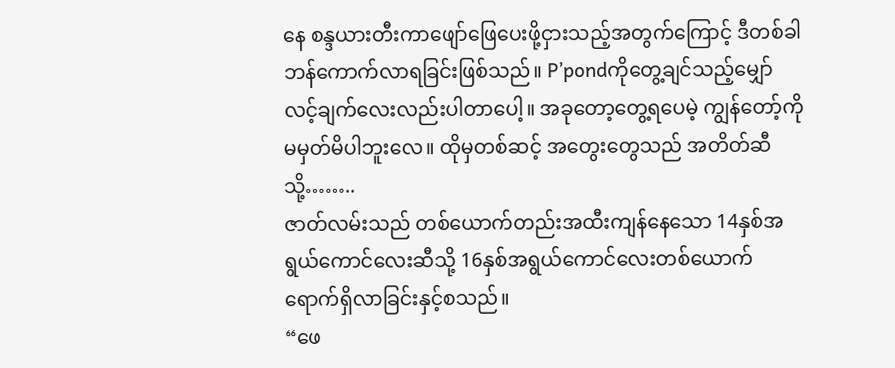နေ စန္ဒယားတီးကာဖျော်ဖြေပေးဖို့ငှားသည့်အတွက်ကြောင့် ဒီတစ်ခါဘန်ကောက်လာရခြင်းဖြစ်သည်။ P’pondကိုတွေ့ချင်သည့်မျှော်လင့်ချက်လေးလည်းပါတာပေါ့။ အခုတော့တွေ့ရပေမဲ့ ကျွန်တော့်ကိုမမှတ်မိပါဘူးလေ။ ထိုမှတစ်ဆင့် အတွေးတွေသည် အတိတ်ဆီသို့……..
ဇာတ်လမ်းသည် တစ်ယောက်တည်းအထီးကျန်နေသော 14နှစ်အရွယ်ကောင်လေးဆီသို့ 16နှစ်အရွယ်ကောင်လေးတစ်ယောက်ရောက်ရှိလာခြင်းနှင့်စသည်။
“ဖေ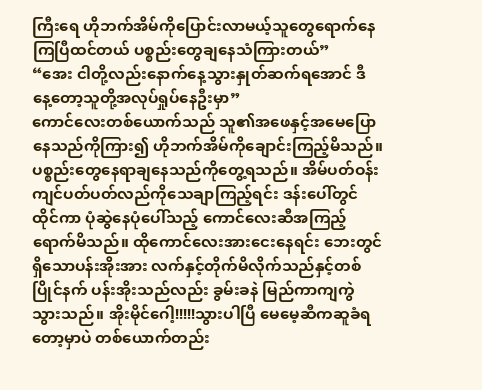ကြီးရေ ဟိုဘက်အိမ်ကိုပြောင်းလာမယ့်သူတွေရောက်နေကြပြီထင်တယ် ပစ္စည်းတွေချနေသံကြားတယ်”
“အေး ငါတို့လည်းနောက်နေ့သွားနှုတ်ဆက်ရအောင် ဒီနေ့တော့သူတို့အလုပ်ရှုပ်နေဦးမှာ”
ကောင်လေးတစ်ယောက်သည် သူ၏အဖေနှင့်အမေပြောနေသည်ကိုကြား၍ ဟိုဘက်အိမ်ကိုချောင်းကြည့်မိသည်။ ပစ္စည်းတွေနေရာချနေသည်ကိုတွေ့ရသည်။ အိမ်ပတ်ဝန်းကျင်ပတ်ပတ်လည်ကိုသေချာကြည့်ရင်း ဒန်းပေါ်တွင်ထိုင်ကာ ပုံဆွဲနေပုံပေါ်သည့် ကောင်လေးဆီအကြည့်ရောက်မိသည်။ ထိုကောင်လေးအားငေးနေရင်း ဘေးတွင်ရှိသောပန်းအိုးအား လက်နှင့်တိုက်မိလိုက်သည်နှင့်တစ်ပြိုင်နက် ပန်းအိုးသည်လည်း ခွမ်းခနဲ မြည်ကာကျကွဲသွားသည်။ အိုးမိုင်ဂေါ့!!!!!သွားပါပြီ မေမေ့ဆီကဆူခံရတော့မှာပဲ တစ်ယောက်တည်း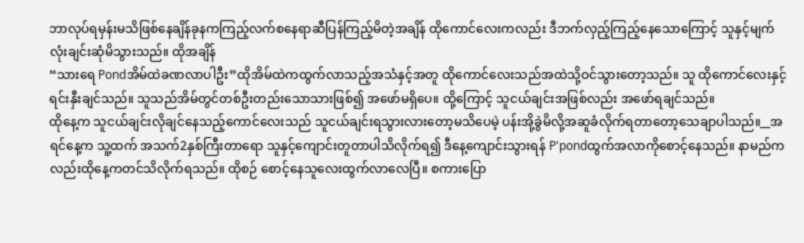ဘာလုပ်ရမှန်းမသိဖြစ်နေချိန်ခုနကကြည့်လက်စနေရာဆီပြန်ကြည့်မိတဲ့အချိန် ထိုကောင်လေးကလည်း ဒီဘက်လှည့်ကြည့်နေသောကြောင့် သူနှင့်မျက်လုံးချင်းဆုံမိသွားသည်။ ထိုအချိန်
“သားရေ Pondအိမ်ထဲခဏလာပါဦး”ထိုအိမ်ထဲကထွက်လာသည့်အသံနှင့်အတူ ထိုကောင်လေးသည်အထဲသို့ဝင်သွားတော့သည်။ သူ ထိုကောင်လေးနှင့်ရင်းနှီးချင်သည်။ သူသည်အိမ်တွင်တစ်ဦးတည်းသောသားဖြစ်၍ အဖော်မရှိပေ။ ထို့ကြောင့် သူငယ်ချင်းအဖြစ်လည်း အဖော်ရချင်သည်။
ထိုနေ့က သူငယ်ချင်းလိုချင်နေသည့်ကောင်လေးသည် သူငယ်ချင်းရသွားလားတော့မသိပေမဲ့ ပန်းအို့ခွဲမိလို့အဆူခံလိုက်ရတာတော့သေချာပါသည်။__အရင်နေ့က သူ့ထက် အသက်2နှစ်ကြီးတာရော သူနှင့်ကျောင်းတူတာပါသိလိုက်ရ၍ ဒီနေ့ကျောင်းသွားရန် P'pondထွက်အလာကိုစောင့်နေသည်။ နာမည်ကလည်းထိုနေ့ကတင်သိလိုက်ရသည်။ ထိုစဉ် စောင့်နေသူလေးထွက်လာလေပြီ။ စကားပြော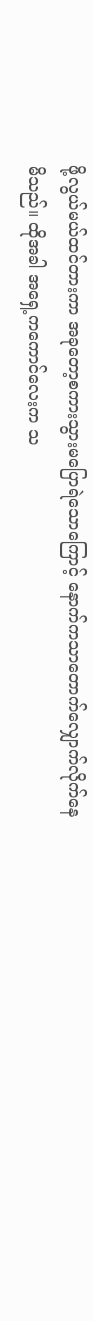ဖို့လွယ်မယ်ထင်တားကာ အခုတော့စကားသွားမပြောရဲသောကြောင့် နောက်ကသာတောက်လျှောက်လိုက်နေမိသည်။ ထိုအခါ အရှေ့ကကောင်လေးက သ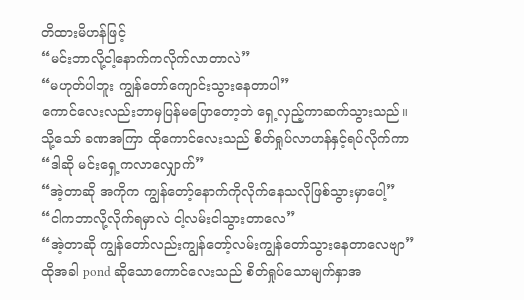တိထားမိဟန်ဖြင့်
“မင်းဘာလို့ငါ့နောက်ကလိုက်လာတာလဲ”
“မဟုတ်ပါဘူး ကျွန်တော်ကျောင်းသွားနေတာပါ”
ကောင်လေးလည်းဘာမှပြန်မပြောတော့ဘဲ ရှေ့လှည့်ကာဆက်သွားသည်။ သို့သော် ခဏအကြာ ထိုကောင်လေးသည် စိတ်ရှုပ်လာဟန်နှင့်ရပ်လိုက်ကာ
“ဒါဆို မင်းရှေ့ကလာလျှောက်”
“အဲ့တာဆို အကိုက ကျွန်တော့်နောက်ကိုလိုက်နေသလိုဖြစ်သွားမှာပေါ့”
“ငါကဘာလို့လိုက်ရမှာလဲ ငါ့လမ်းငါသွားတာလေ”
“အဲ့တာဆို ကျွန်တော်လည်းကျွန်တော့်လမ်းကျွန်တော်သွားနေတာလေဗျာ”
ထိုအခါ pond ဆိုသောကောင်လေးသည် စိတ်ရှုပ်သောမျက်နှာအ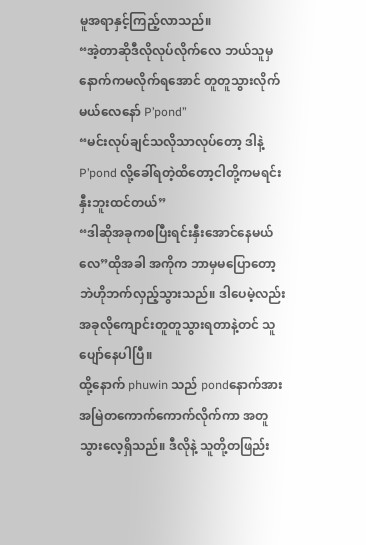မူအရာနှင့်ကြည့်လာသည်။
“အဲ့တာဆိုဒီလိုလုပ်လိုက်လေ ဘယ်သူမှနောက်ကမလိုက်ရအောင် တူတူသွားလိုက်မယ်လေနော် P’pond”
“မင်းလုပ်ချင်သလိုသာလုပ်တော့ ဒါနဲ့ P’pond လို့ခေါ်ရတဲ့ထိတော့ငါတို့ကမရင်းနှီးဘူးထင်တယ်”
“ဒါဆိုအခုကစပြီးရင်းနှီးအောင်နေမယ်လေ”ထိုအခါ အကိုက ဘာမှမပြောတော့ဘဲဟိုဘက်လှည့်သွားသည်။ ဒါပေမဲ့လည်း အခုလိုကျောင်းတူတူသွားရတာနဲ့တင် သူပျော်နေပါပြီ။
ထို့နောက် phuwin သည် pondနောက်အားအမြဲတကောက်ကောက်လိုက်ကာ အတူသွားလေ့ရှိသည်။ ဒီလိုနဲ့ သူတို့တဖြည်း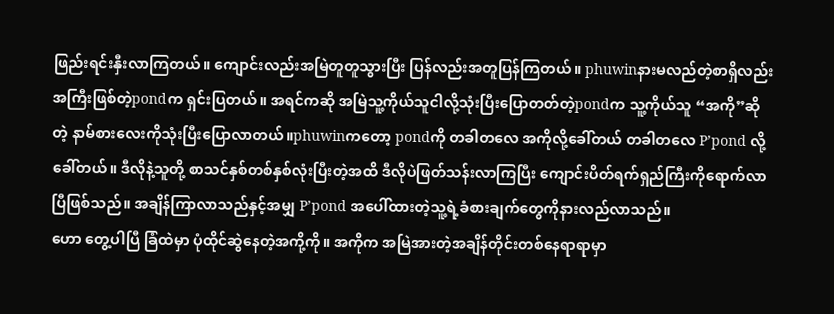ဖြည်းရင်းနှီးလာကြတယ်။ ကျောင်းလည်းအမြဲတူတူသွားပြီး ပြန်လည်းအတူပြန်ကြတယ်။ phuwinနားမလည်တဲ့စာရှိလည်း အကြီးဖြစ်တဲ့pondက ရှင်းပြတယ်။ အရင်ကဆို အမြဲသူ့ကိုယ်သူငါလို့သုံးပြီးပြောတတ်တဲ့pondက သူ့ကိုယ်သူ “အကို”ဆိုတဲ့ နာမ်စားလေးကိုသုံးပြီးပြောလာတယ်။phuwinကတော့ pondကို တခါတလေ အကိုလို့ခေါ်တယ် တခါတလေ P’pond လို့ခေါ်တယ်။ ဒီလိုနဲ့သူတို့ စာသင်နှစ်တစ်နှစ်လုံးပြီးတဲ့အထိ ဒီလိုပဲဖြတ်သန်းလာကြပြီး ကျောင်းပိတ်ရက်ရှည်ကြီးကိုရောက်လာပြီဖြစ်သည်။ အချိန်ကြာလာသည်နှင့်အမျှ P’pond အပေါ်ထားတဲ့သူ့ရဲ့ခံစားချက်တွေကိုနားလည်လာသည်။
ဟော တွေ့ပါပြီ ခြံထဲမှာ ပုံထိုင်ဆွဲနေတဲ့အကို့ကို။ အကိုက အမြဲအားတဲ့အချိန်တိုင်းတစ်နေရာရာမှာ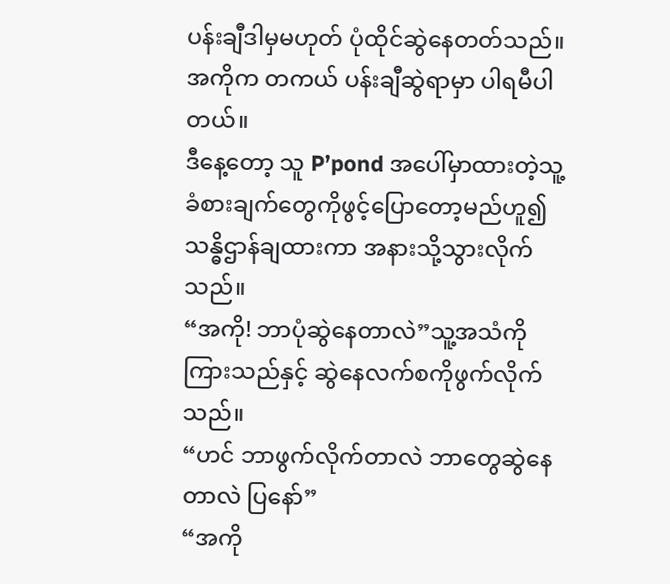ပန်းချီဒါမှမဟုတ် ပုံထိုင်ဆွဲနေတတ်သည်။ အကိုက တကယ် ပန်းချီဆွဲရာမှာ ပါရမီပါတယ်။
ဒီနေ့တော့ သူ P’pond အပေါ်မှာထားတဲ့သူ့ခံစားချက်တွေကိုဖွင့်ပြောတော့မည်ဟူ၍ သန္ဓိဌာန်ချထားကာ အနားသို့သွားလိုက်သည်။
“အကို! ဘာပုံဆွဲနေတာလဲ”သူ့အသံကိုကြားသည်နှင့် ဆွဲနေလက်စကိုဖွက်လိုက်သည်။
“ဟင် ဘာဖွက်လိုက်တာလဲ ဘာတွေဆွဲနေတာလဲ ပြနော်”
“အကို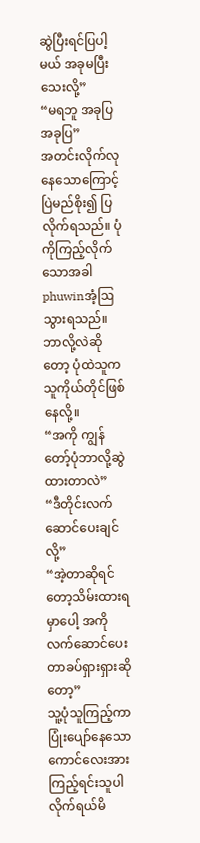ဆွဲပြီးရင်ပြပါ့မယ် အခုမပြီးသေးလို့”
“မရဘူ အခုပြ အခုပြ”
အတင်းလိုက်လုနေသောကြောင့် ပြဲမည်စိုး၍ ပြလိုက်ရသည်။ ပုံကိုကြည့်လိုက်သောအခါ phuwinအံ့ဩသွားရသည်။ ဘာလို့လဲဆိုတော့ ပုံထဲသူက သူကိုယ်တိုင်ဖြစ်နေလို့။
“အကို ကျွန်တော့်ပုံဘာလို့ဆွဲထားတာလဲ”
“ဒီတိုင်းလက်ဆောင်ပေးချင်လို့”
“အဲ့တာဆိုရင်တော့သိမ်းထားရမှာပေါ့ အကိုလက်ဆောင်ပေးတာခပ်ရှားရှားဆိုတော့”
သူ့ပုံသူကြည့်ကာ ပြုံးပျော်နေသောကောင်လေးအားကြည့်ရင်းသူပါလိုက်ရယ်မိ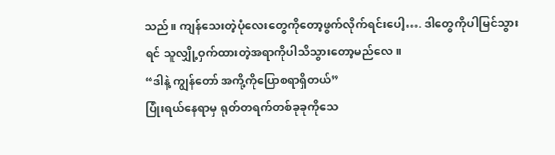သည်။ ကျန်သေးတဲ့ပုံလေးတွေကိုတော့ဖွက်လိုက်ရင်းပေါ့…. ဒါတွေကိုပါမြင်သွားရင် သူလျှို့ဝှက်ထားတဲ့အရာကိုပါသိသွားတော့မည်လေ။
“ဒါနဲ့ ကျွန်တော် အကို့ကိုပြောစရာရှိတယ်”
ပြုံးရယ်နေရာမှ ရုတ်တရက်တစ်ခုခုကိုသေ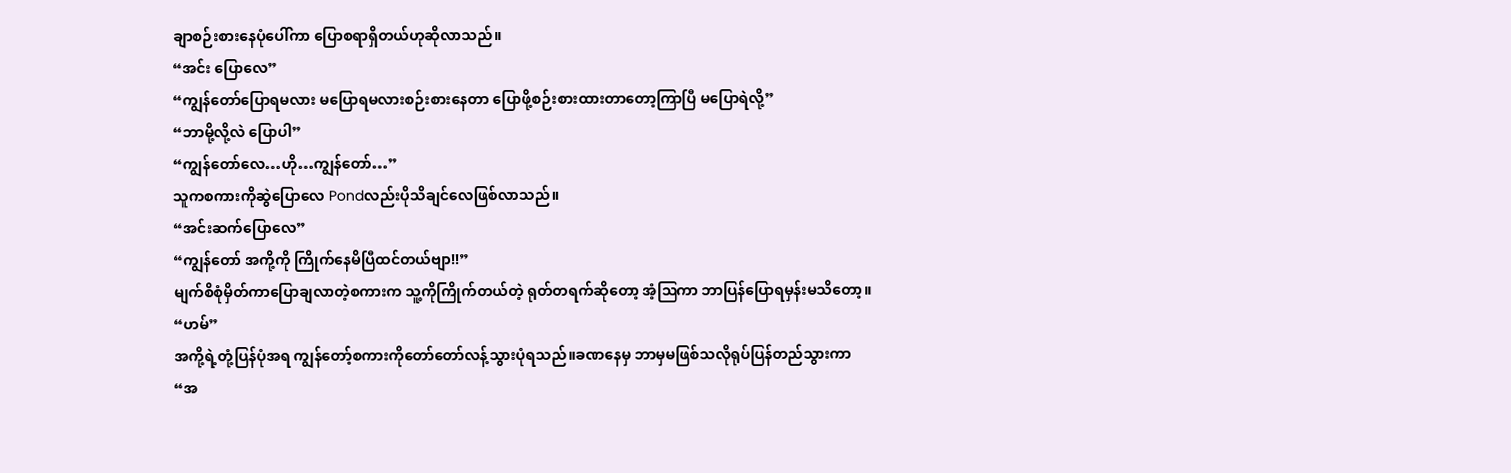ချာစဉ်းစားနေပုံပေါ်ကာ ပြောစရာရှိတယ်ဟုဆိုလာသည်။
“အင်း ပြောလေ”
“ကျွန်တော်ပြောရမလား မပြောရမလားစဉ်းစားနေတာ ပြောဖို့စဉ်းစားထားတာတော့ကြာပြီ မပြောရဲလို့”
“ဘာမို့လို့လဲ ပြောပါ”
“ကျွန်တော်လေ…ဟို…ကျွန်တော်…”
သူကစကားကိုဆွဲပြောလေ Pondလည်းပိုသိချင်လေဖြစ်လာသည်။
“အင်းဆက်ပြောလေ”
“ကျွန်တော် အကို့ကို ကြိုက်နေမိပြီထင်တယ်ဗျာ!!”
မျက်စိစုံမှိတ်ကာပြောချလာတဲ့စကားက သူ့ကိုကြိုက်တယ်တဲ့ ရုတ်တရက်ဆိုတော့ အံ့ဩကာ ဘာပြန်ပြောရမှန်းမသိတော့။
“ဟမ်”
အကို့ရဲ့တုံ့ပြန်ပုံအရ ကျွန်တော့်စကားကိုတော်တော်လန့်သွားပုံရသည်။ခဏနေမှ ဘာမှမဖြစ်သလိုရုပ်ပြန်တည်သွားကာ
“အ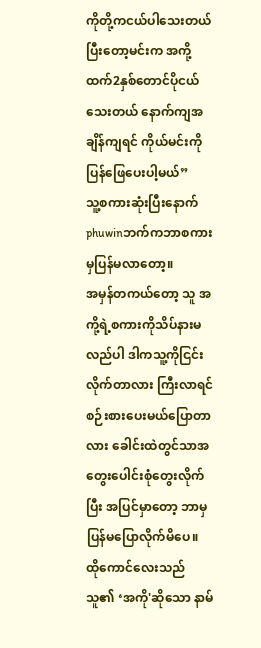ကိုတို့ကငယ်ပါသေးတယ် ပြီးတော့မင်းက အကို့ထက်2နှစ်တောင်ပိုငယ်သေးတယ် နောက်ကျအချိန်ကျရင် ကိုယ်မင်းကိုပြန်ဖြေပေးပါ့မယ်”
သူ့စကားဆုံးပြီးနောက်phuwinဘက်ကဘာစကားမှပြန်မလာတော့။
အမှန်တကယ်တော့ သူ အကို့ရဲ့စကားကိုသိပ်နားမလည်ပါ ဒါကသူ့ကိုငြင်းလိုက်တာလား ကြီးလာရင်စဉ်းစားပေးမယ်ပြောတာလား ခေါင်းထဲတွင်သာအတွေးပေါင်းစုံတွေးလိုက်ပြီး အပြင်မှာတော့ ဘာမှပြန်မပြောလိုက်မိပေ။
ထိုကောင်လေးသည် သူ၏ ‘အကို'ဆိုသော နာမ်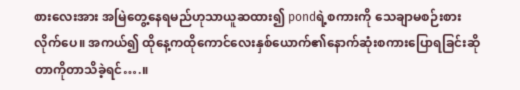စားလေးအား အမြဲတွေ့နေရမည်ဟုသာယူဆထား၍ pondရဲ့စကားကို သေချာမစဉ်းစားလိုက်ပေ။ အကယ်၍ ထိုနေ့ကထိုကောင်လေးနှစ်ယောက်၏နောက်ဆုံးစကားပြောရခြင်းဆိုတာကိုတာသိခဲ့ရင်….။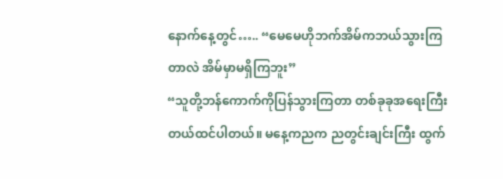နောက်နေ့တွင်….. “မေမေဟိုဘက်အိမ်ကဘယ်သွားကြတာလဲ အိမ်မှာမရှိကြဘူး”
“သူတို့ဘန်ကောက်ကိုပြန်သွားကြတာ တစ်ခုခုအရေးကြီးတယ်ထင်ပါတယ်။ မနေ့ကညက ညတွင်းချင်းကြီး ထွက်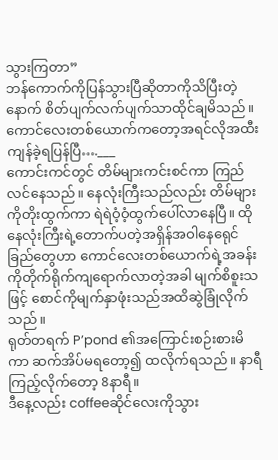သွားကြတာ”
ဘန်ကောက်ကိုပြန်သွားပြီဆိုတာကိုသိပြီးတဲ့နောက် စိတ်ပျက်လက်ပျက်သာထိုင်ချမိသည်။
ကောင်လေးတစ်ယောက်ကတော့အရင်လိုအထီးကျန်ခဲ့ရပြန်ပြီ….___
ကောင်းကင်တွင် တိမ်များကင်းစင်ကာ ကြည်လင်နေသည်။ နေလုံးကြီးသည်လည်း တိမ်များကိုတိုးထွက်ကာ ရဲရဲဝံ့ဝံ့ထွက်ပေါ်လာနေပြီ။ ထိုနေလုံးကြီးရဲ့တောက်ပတဲ့အရှိန်အဝါနေရေုင်ခြည်တွေဟာ ကောင်လေးတစ်ယောက်ရဲ့အခန်းကိုတိုက်ရိုက်ကျရောက်လာတဲ့အခါ မျက်စိစူးသဖြင့် စောင်ကိုမျက်နှာဖုံးသည်အထိဆွဲခြုံလိုက်သည်။
ရုတ်တရက် P’pond ၏အကြောင်းစဉ်းစားမိကာ ဆက်အိပ်မရတော့၍ ထလိုက်ရသည်။ နာရီကြည့်လိုက်တော့ 8နာရီ။
ဒီနေ့လည်း coffeeဆိုင်လေးကိုသွား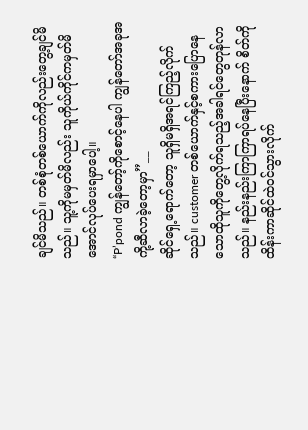ချင်မိသည်။ တစ်စုံတစ်ယောက်ကိုလည်းတွေ့ချင်မိသည်။ သူ့ကိုမမှတ်မိလည်း သူကိုယ်ကိုင်ကမှတ်မိအောင်လုပ်ပေးရမှာပေါ့။
“P’pond ကျွန်တော့်ကိုစောင့်နေပါ ကျွန်တော်အခုအကို့ဆီလာခဲ့တော့မှာ”__
ဆိုင်ရှေ့ရောက်တော့ သူရှိမရှိအရင်ကြည့်လိုက်သည်။ customer တစ်ယောက်နှင့်စကားပြောနေသောထိုသူကိုတွေ့လိုက်ရသည့်အခါရင်တွေတုန်လာသည်။ နည်းနည်းကြာကြာရပ်နေပြီးနောက် စိတ်ကိုထိန်းကာဆိုင်ထဲဝင်သွားလိုက်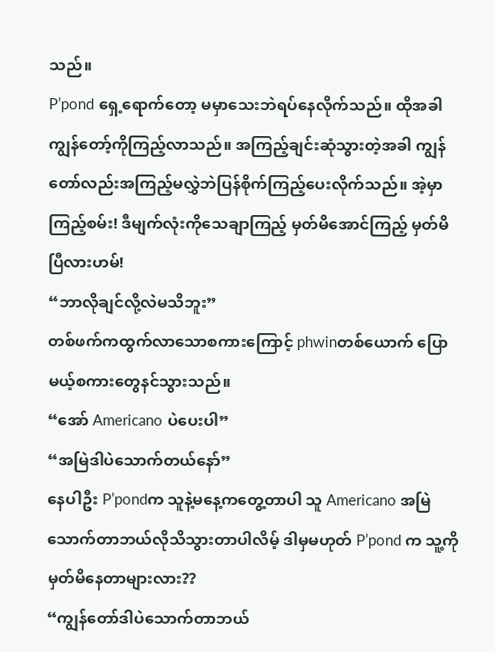သည်။
P’pond ရှေ့ရောက်တော့ မမှာသေးဘဲရပ်နေလိုက်သည်။ ထိုအခါ ကျွန်တော့်ကိုကြည့်လာသည်။ အကြည့်ချင်းဆုံသွားတဲ့အခါ ကျွန်တော်လည်းအကြည့်မလွှဲဘဲပြန်စိုက်ကြည့်ပေးလိုက်သည်။ အဲ့မှာ ကြည့်စမ်း! ဒီမျက်လုံးကိုသေချာကြည့် မှတ်မိအောင်ကြည့် မှတ်မိပြီလားဟမ်!
“ဘာလိုချင်လို့လဲမသိဘူး”
တစ်ဖက်ကထွက်လာသောစကားကြောင့် phwinတစ်ယောက် ပြောမယ့်စကားတွေနင်သွားသည်။
“အော် Americano ပဲပေးပါ”
“အမြဲဒါပဲသောက်တယ်နော်”
နေပါဦး P’pondက သူနဲ့မနေ့ကတွေ့တာပါ သူ Americano အမြဲသောက်တာဘယ်လိုသိသွားတာပါလိမ့် ဒါမှမဟုတ် P’pond က သူ့ကိုမှတ်မိနေတာများလား??
“ကျွန်တော်ဒါပဲသောက်တာဘယ်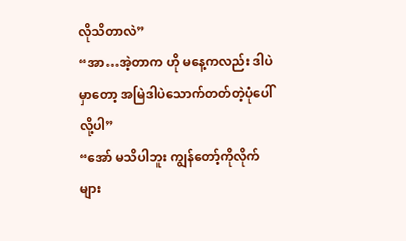လိုသိတာလဲ”
“အာ…အဲ့တာက ဟို မနေ့ကလည်း ဒါပဲမှာတော့ အမြဲဒါပဲသောက်တတ်တဲ့ပုံပေါ်လို့ပါ”
“အော် မသိပါဘူး ကျွန်တော့်ကိုလိုက်များ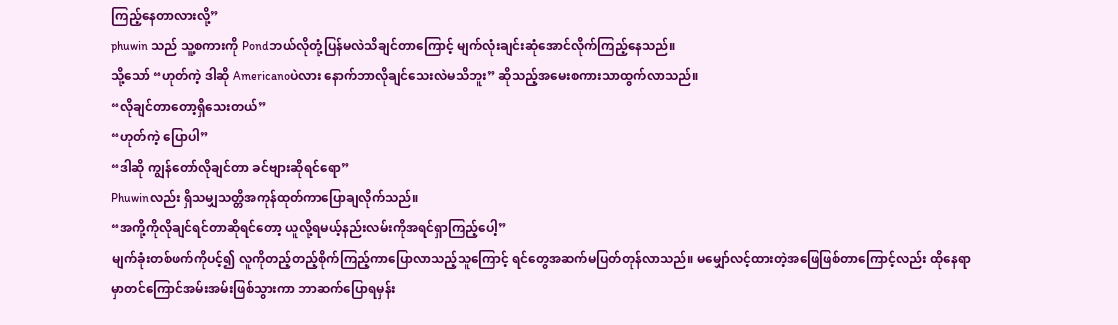ကြည့်နေတာလားလို့”
phuwin သည် သူ့စကားကို Pondဘယ်လိုတုံ့ပြန်မလဲသိချင်တာကြောင့် မျက်လုံးချင်းဆုံအောင်လိုက်ကြည့်နေသည်။
သို့သော် “ဟုတ်ကဲ့ ဒါဆို Americanoပဲလား နောက်ဘာလိုချင်သေးလဲမသိဘူး” ဆိုသည့်အမေးစကားသာထွက်လာသည်။
“လိုချင်တာတော့ရှိသေးတယ်”
“ဟုတ်ကဲ့ ပြောပါ”
“ဒါဆို ကျွန်တော်လိုချင်တာ ခင်ဗျားဆိုရင်ရော”
Phuwinလည်း ရှိသမျှသတ္တိအကုန်ထုတ်ကာပြောချလိုက်သည်။
“အကို့ကိုလိုချင်ရင်တာဆိုရင်တော့ ယူလို့ရမယ့်နည်းလမ်းကိုအရင်ရှာကြည့်ပေါ့”
မျက်ခုံးတစ်ဖက်ကိုပင့်၍ လူကိုတည့်တည့်စိုက်ကြည့်ကာပြောလာသည့်သူကြောင့် ရင်တွေအဆက်မပြတ်တုန်လာသည်။ မမျှော်လင့်ထားတဲ့အဖြေဖြစ်တာကြောင့်လည်း ထိုနေရာမှာတင်ကြောင်အမ်းအမ်းဖြစ်သွားကာ ဘာဆက်ပြောရမှန်း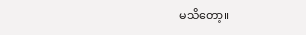မသိတော့။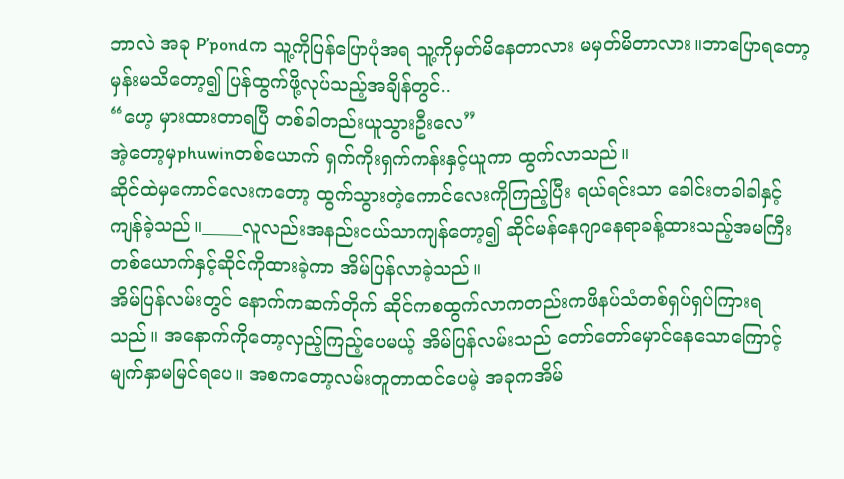ဘာလဲ အခု P’pondက သူ့ကိုပြန်ပြောပုံအရ သူ့ကိုမှတ်မိနေတာလား မမှတ်မိတာလား။ဘာပြောရတော့မှန်းမသိတော့၍ ပြန်ထွက်ဖို့လုပ်သည့်အချိန်တွင်..
“ဟေ့ မှားထားတာရပြီ တစ်ခါတည်းယူသွားဦးလေ”
အဲ့တော့မှphuwinတစ်ယောက် ရှက်ကိုးရှက်ကန်းနှင့်ယူကာ ထွက်လာသည်။
ဆိုင်ထဲမှကောင်လေးကတော့ ထွက်သွားတဲ့ကောင်လေးကိုကြည့်ပြီး ရယ်ရင်းသာ ခေါင်းတခါခါနှင့်ကျန်ခဲ့သည်။_____လူလည်းအနည်းငယ်သာကျန်တော့၍ ဆိုင်မန်နေဂျာနေရာခန့်ထားသည့်အမကြီးတစ်ယောက်နှင့်ဆိုင်ကိုထားခဲ့ကာ အိမ်ပြန်လာခဲ့သည်။
အိမ်ပြန်လမ်းတွင် နောက်ကဆက်တိုက် ဆိုင်ကစထွက်လာကတည်းကဖိနပ်သံတစ်ရှပ်ရှပ်ကြားရသည်။ အနောက်ကိုတော့လှည့်ကြည့်ပေမယ့် အိမ်ပြန်လမ်းသည် တော်တော်မှောင်နေသောကြောင့် မျက်နှာမမြင်ရပေ။ အစကတော့လမ်းတူတာထင်ပေမဲ့ အခုကအိမ်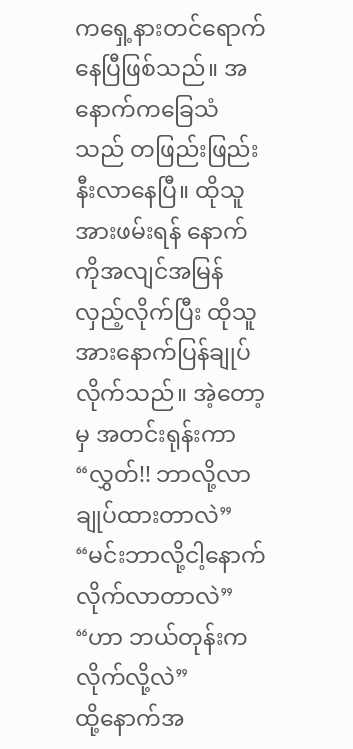ကရှေ့နားတင်ရောက်နေပြီဖြစ်သည်။ အနောက်ကခြေသံသည် တဖြည်းဖြည်းနီးလာနေပြီ။ ထိုသူအားဖမ်းရန် နောက်ကိုအလျင်အမြန်လှည့်လိုက်ပြီး ထိုသူအားနောက်ပြန်ချုပ်လိုက်သည်။ အဲ့တော့မှ အတင်းရုန်းကာ
“လွှတ်!! ဘာလို့လာချုပ်ထားတာလဲ”
“မင်းဘာလို့ငါ့နောက်လိုက်လာတာလဲ”
“ဟာ ဘယ်တုန်းကလိုက်လို့လဲ”
ထို့နောက်အ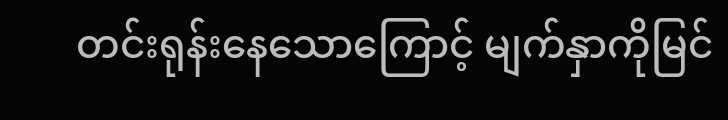တင်းရုန်းနေသောကြောင့် မျက်နှာကိုမြင်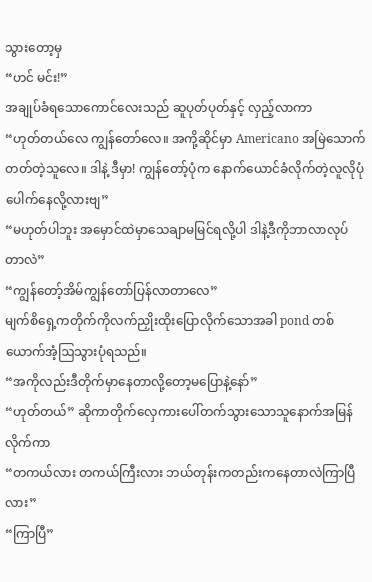သွားတော့မှ
“ဟင် မင်း!”
အချုပ်ခံရသောကောင်လေးသည် ဆူပုတ်ပုတ်နှင့် လှည့်လာကာ
“ဟုတ်တယ်လေ ကျွန်တော်လေ။ အကို့ဆိုင်မှာ Americano အမြဲသောက်တတ်တဲ့သူလေ။ ဒါနဲ့ ဒီမှာ! ကျွန်တော့်ပုံက နောက်ယောင်ခံလိုက်တဲ့လူလိုပုံပေါက်နေလို့လားဗျ”
“မဟုတ်ပါဘူး အမှောင်ထဲမှာသေချာမမြင်ရလို့ပါ ဒါနဲ့ဒီကိုဘာလာလုပ်တာလဲ”
“ကျွန်တော့်အိမ်ကျွန်တော်ပြန်လာတာလေ”
မျက်စိရှေ့ကတိုက်ကိုလက်ညှိုးထိုးပြောလိုက်သောအခါ pond တစ်ယောက်အံ့ဩသွားပုံရသည်။
“အကိုလည်းဒီတိုက်မှာနေတာလို့တော့မပြောနဲ့နော်”
“ဟုတ်တယ်” ဆိုကာတိုက်လှေကားပေါ်တက်သွားသောသူနောက်အမြန်လိုက်ကာ
“တကယ်လား တကယ်ကြီးလား ဘယ်တုန်းကတည်းကနေတာလဲကြာပြီလား”
“ကြာပြီ”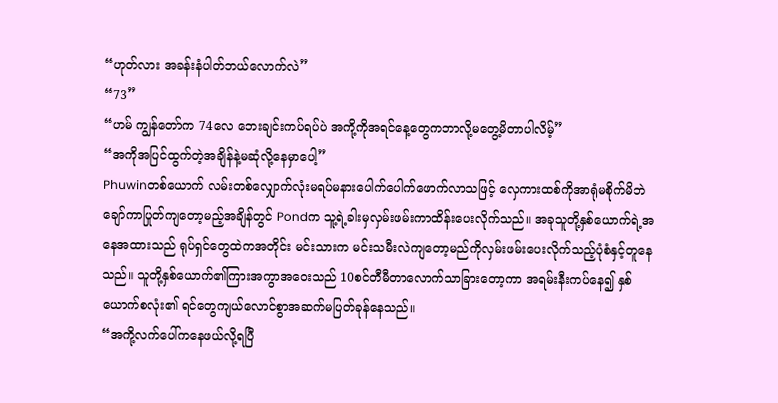“ဟုတ်လား အခန်းနံပါတ်ဘယ်လောက်လဲ”
“73”
“ဟမ် ကျွန်တော်က 74လေ ဘေးချင်းကပ်ရပ်ပဲ အကို့ကိုအရင်နေ့တွေကဘာလို့မတွေ့မိတာပါလိမ့်”
“အကိုအပြင်ထွက်တဲ့အချိန်နဲ့မဆုံလို့နေမှာပေါ့”
Phuwinတစ်ယောက် လမ်းတစ်လျှောက်လုံးမရပ်မနားပေါက်ပေါက်ဖောက်လာသဖြင့် လှေကားထစ်ကိုအာရုံမစိုက်မိဘဲ ချော်ကာပြုတ်ကျတော့မည့်အချိန်တွင် Pondက သူ့ရဲ့ခါးမှလှမ်းဖမ်းကာထိန်းပေးလိုက်သည်။ အခုသူတို့နှစ်ယောက်ရဲ့အနေအထားသည် ရုပ်ရှင်တွေထဲကအတိုင်း မင်းသားက မင်းသမီးလဲကျတော့မည်ကိုလှမ်းဖမ်းပေးလိုက်သည့်ပုံစံနှင့်တူနေသည်။ သူတို့နှစ်ယောက်၏ကြားအကွာအဝေးသည် 10စင်တီမီတာလောက်သာခြားတော့ကာ အရမ်းနီးကပ်နေ၍ နှစ်ယောက်စလုံး၏ ရင်တွေကျယ်လောင်စွာအဆက်မပြတ်ခုန်နေသည်။
“အကို့လက်ပေါ်ကနေဖယ်လို့ရပြီ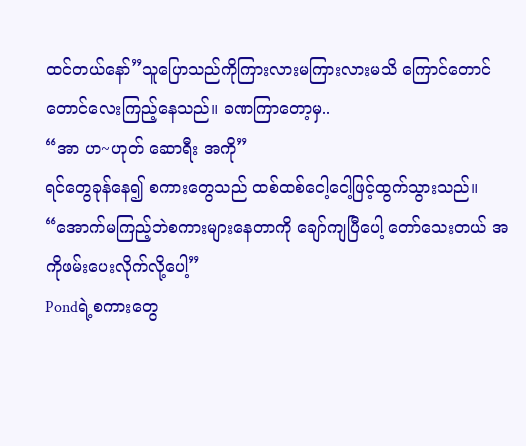ထင်တယ်နော်”သူပြောသည်ကိုကြားလားမကြားလားမသိ ကြောင်တောင်တောင်လေးကြည့်နေသည်။ ခဏကြာတော့မှ..
“အာ ဟ~ဟုတ် ဆောရီး အကို”
ရင်တွေခုန်နေ၍ စကားတွေသည် ထစ်ထစ်ငေါ့ငေါ့ဖြင့်ထွက်သွားသည်။
“အောက်မကြည့်ဘဲစကားများနေတာကို ချော်ကျပြီပေါ့ တော်သေးတယ် အကိုဖမ်းပေးလိုက်လို့ပေါ့”
Pondရဲ့စကားတွေ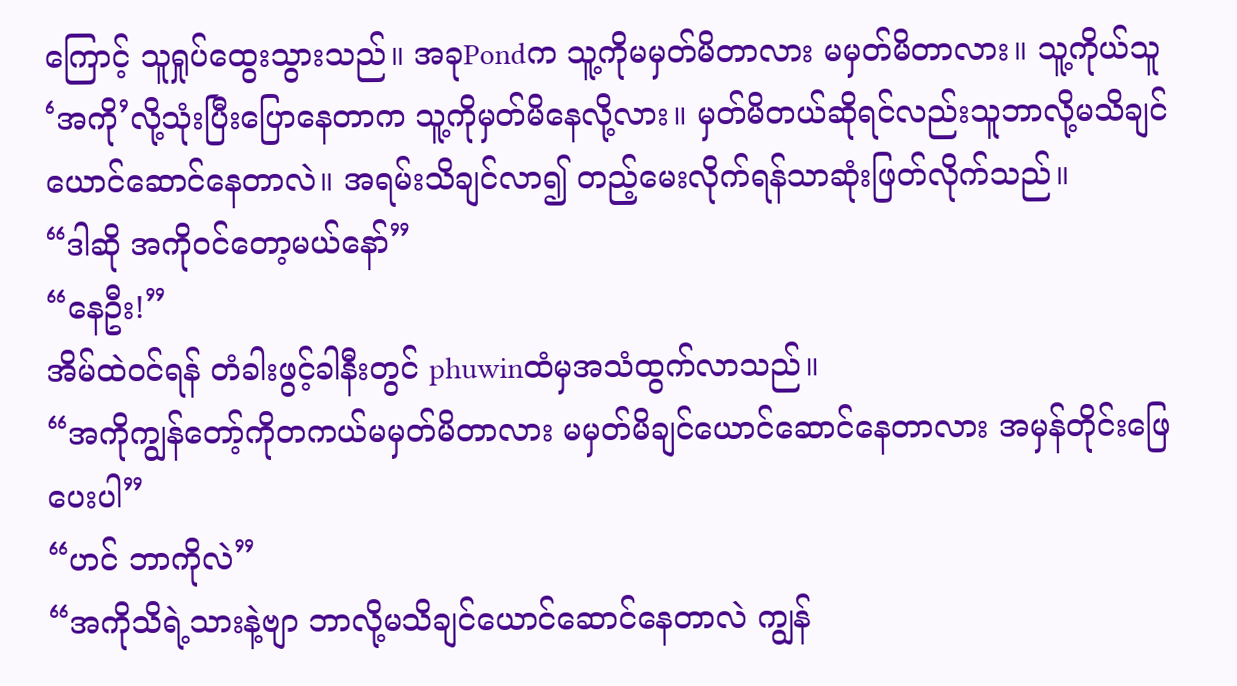ကြောင့် သူရှုပ်ထွေးသွားသည်။ အခုPondက သူ့ကိုမမှတ်မိတာလား မမှတ်မိတာလား။ သူ့ကိုယ်သူ ‘အကို’လို့သုံးပြီးပြောနေတာက သူ့ကိုမှတ်မိနေလို့လား။ မှတ်မိတယ်ဆိုရင်လည်းသူဘာလို့မသိချင်ယောင်ဆောင်နေတာလဲ။ အရမ်းသိချင်လာ၍ တည့်မေးလိုက်ရန်သာဆုံးဖြတ်လိုက်သည်။
“ဒါဆို အကိုဝင်တော့မယ်နော်”
“နေဦး!”
အိမ်ထဲဝင်ရန် တံခါးဖွင့်ခါနီးတွင် phuwinထံမှအသံထွက်လာသည်။
“အကိုကျွန်တော့်ကိုတကယ်မမှတ်မိတာလား မမှတ်မိချင်ယောင်ဆောင်နေတာလား အမှန်တိုင်းဖြေပေးပါ”
“ဟင် ဘာကိုလဲ”
“အကိုသိရဲ့သားနဲ့ဗျာ ဘာလို့မသိချင်ယောင်ဆောင်နေတာလဲ ကျွန်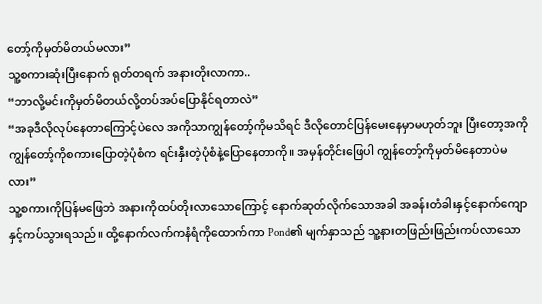တော့်ကိုမှတ်မိတယ်မလား”
သူ့စကားဆုံးပြီးနောက် ရုတ်တရက် အနားတိုးလာကာ..
“ဘာလို့မင်းကိုမှတ်မိတယ်လို့တပ်အပ်ပြောနိုင်ရတာလဲ”
“အခုဒီလိုလုပ်နေတာကြောင့်ပဲလေ အကိုသာကျွန်တော့်ကိုမသိရင် ဒီလိုတောင်ပြန်မေးနေမှာမဟုတ်ဘူး ပြီးတော့အကိုကျွန်တော့်ကိုစကားပြောတဲ့ပုံစံက ရင်းနှီးတဲ့ပုံစံနဲ့ပြောနေတာကို။ အမှန်တိုင်းဖြေပါ ကျွန်တော့်ကိုမှတ်မိနေတာပဲမလား”
သူ့စကားကိုပြန်မဖြေဘဲ အနားကိုထပ်တိုးလာသောကြောင့် နောက်ဆုတ်လိုက်သောအခါ အခန်းတံခါးနှင့်နောက်ကျောနှင့်ကပ်သွားရသည်။ ထို့နောက်လက်ကနံရံကိုထောက်ကာ Pond၏ မျက်နှာသည် သူ့နားတဖြည်းဖြည်းကပ်လာသော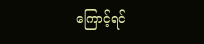ကြောင့်ရင်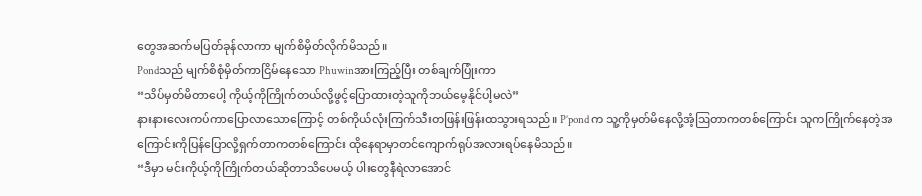တွေအဆက်မပြတ်ခုန်လာကာ မျက်စိမှိတ်လိုက်မိသည်။
Pondသည် မျက်စိစုံမှိတ်ကာငြိမ်နေသော Phuwinအားကြည့်ပြီး တစ်ချက်ပြုံးကာ
“သိပ်မှတ်မိတာပေါ့ ကိုယ့်ကိုကြိုက်တယ်လို့ဖွင့်ပြောထားတဲ့သူကိုဘယ်မေ့နိုင်ပါ့မလဲ”
နားနားလေးကပ်ကာပြောလာသောကြောင့် တစ်ကိုယ်လုံးကြက်သီးတဖြန်းဖြန်းထသွားရသည်။ P’pond က သူ့ကိုမှတ်မိနေလို့အံ့ဩတာကတစ်ကြောင်း သူကကြိုက်နေတဲ့အကြောင်းကိုပြန်ပြောလို့ရှက်တာကတစ်ကြောင်း ထိုနေရာမှာတင်ကျောက်ရုပ်အလားရပ်နေမိသည်။
“ဒီမှာ မင်းကိုယ့်ကိုကြိုက်တယ်ဆိုတာသိပေမယ့် ပါးတွေနီရဲလာအောင်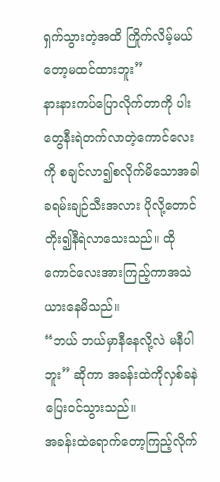ရှက်သွားတဲ့အထိ ကြိုက်လိမ့်မယ်တော့မထင်ထားဘူး”
နားနားကပ်ပြောလိုက်တာကို ပါးတွေနီးရဲတက်လာတဲ့ကောင်လေးကို စချင်လာ၍စလိုက်မိသောအခါ ခရမ်းချဉ်သီးအလား ပိုလို့တောင်တိုး၍နီရဲလာသေးသည်။ ထိုကောင်လေးအားကြည့်ကာအသဲယားနေမိသည်။
“ဘယ် ဘယ်မှာနီနေလို့လဲ မနီပါဘူး” ဆိုကာ အခန်းထဲကိုလှစ်ခနဲပြေးဝင်သွားသည်။
အခန်းထဲရောက်တော့ကြည့်လိုက်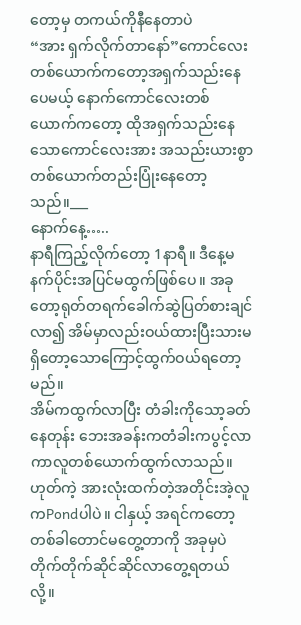တော့မှ တကယ်ကိုနီနေတာပဲ
“အား ရှက်လိုက်တာနော်”ကောင်လေးတစ်ယောက်ကတော့အရှက်သည်းနေပေမယ့် နောက်ကောင်လေးတစ်ယောက်ကတော့ ထိုအရှက်သည်းနေသောကောင်လေးအား အသည်းယားစွာတစ်ယောက်တည်းပြုံးနေတော့သည်။___
နောက်နေ့…..
နာရီကြည့်လိုက်တော့ 1နာရီ။ ဒီနေ့မနက်ပိုင်းအပြင်မထွက်ဖြစ်ပေ။ အခုတော့ရုတ်တရက်ခေါက်ဆွဲပြတ်စားချင်လာ၍ အိမ်မှာလည်းဝယ်ထားပြီးသားမရှိတော့သောကြောင့်ထွက်ဝယ်ရတော့မည်။
အိမ်ကထွက်လာပြီး တံခါးကိုသော့ခတ်နေတုန်း ဘေးအခန်းကတံခါးကပွင့်လာကာလူတစ်ယောက်ထွက်လာသည်။ ဟုတ်ကဲ့ အားလုံးထက်တဲ့အတိုင်းအဲ့လူကPondပါပဲ။ ငါနှယ့် အရင်ကတော့တစ်ခါတောင်မတွေ့တာကို အခုမှပဲတိုက်တိုက်ဆိုင်ဆိုင်လာတွေ့ရတယ်လို့။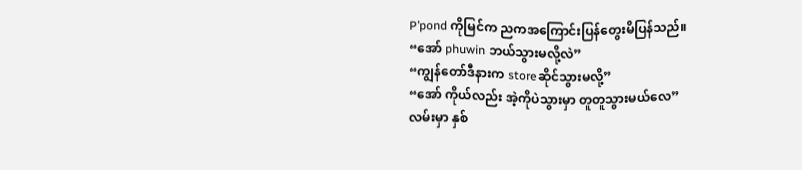P’pond ကိုမြင်က ညကအကြောင်းပြန်တွေးမိပြန်သည်။
“အော် phuwin ဘယ်သွားမလို့လဲ”
“ကျွန်တော်ဒီနားက storeဆိုင်သွားမလို့”
“အော် ကိုယ်လည်း အဲ့ကိုပဲသွားမှာ တူတူသွားမယ်လေ”
လမ်းမှာ နှစ်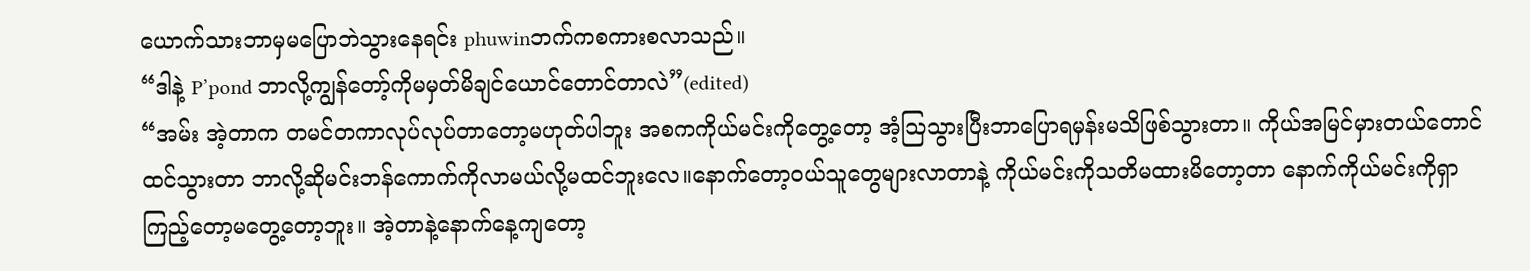ယောက်သားဘာမှမပြောဘဲသွားနေရင်း phuwinဘက်ကစကားစလာသည်။
“ဒါနဲ့ P’pond ဘာလို့ကျွန်တော့်ကိုမမှတ်မိချင်ယောင်တောင်တာလဲ”(edited)
“အမ်း အဲ့တာက တမင်တကာလုပ်လုပ်တာတော့မဟုတ်ပါဘူး အစကကိုယ်မင်းကိုတွေ့တော့ အံ့ဩသွားပြီးဘာပြောရမှန်းမသိဖြစ်သွားတာ။ ကိုယ်အမြင်မှားတယ်တောင်ထင်သွားတာ ဘာလို့ဆိုမင်းဘန်ကောက်ကိုလာမယ်လို့မထင်ဘူးလေ။နောက်တော့ဝယ်သူတွေများလာတာနဲ့ ကိုယ်မင်းကိုသတိမထားမိတော့တာ နောက်ကိုယ်မင်းကိုရှာကြည့်တော့မတွေ့တော့ဘူး။ အဲ့တာနဲ့နောက်နေ့ကျတော့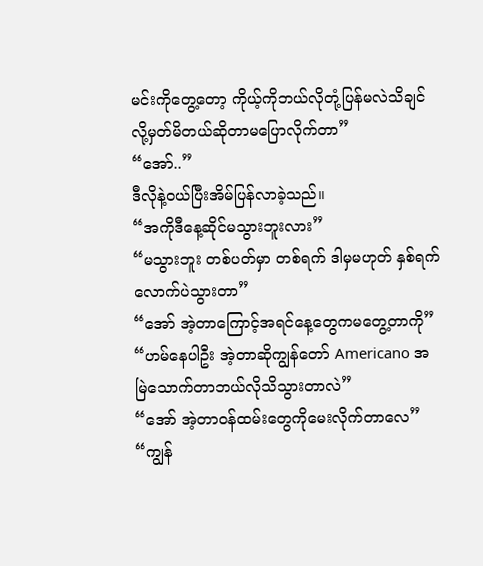မင်းကိုတွေ့တော့ ကိုယ့်ကိုဘယ်လိုတုံ့ပြန်မလဲသိချင်လို့မှတ်မိတယ်ဆိုတာမပြောလိုက်တာ”
“အော်..”
ဒီလိုနဲ့ဝယ်ပြီးအိမ်ပြန်လာခဲ့သည်။
“အကိုဒီနေ့ဆိုင်မသွားဘူးလား”
“မသွားဘူး တစ်ပတ်မှာ တစ်ရက် ဒါမှမဟုတ် နှစ်ရက်လောက်ပဲသွားတာ”
“အော် အဲ့တာကြောင့်အရင်နေ့တွေကမတွေ့တာကို”
“ဟမ်နေပါဦး အဲ့တာဆိုကျွန်တော် Americano အမြဲသောက်တာဘယ်လိုသိသွားတာလဲ”
“အော် အဲ့တာဝန်ထမ်းတွေကိုမေးလိုက်တာလေ”
“ကျွန်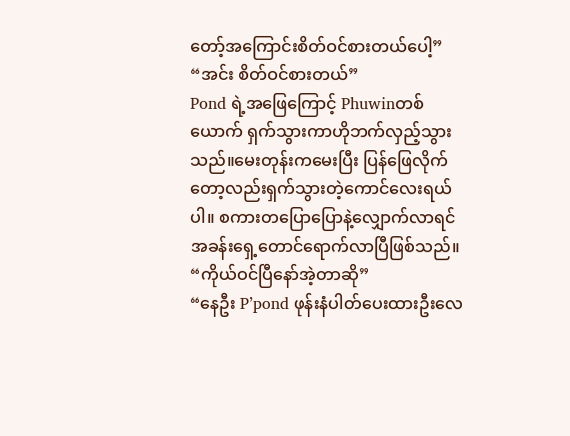တော့်အကြောင်းစိတ်ဝင်စားတယ်ပေါ့”
“အင်း စိတ်ဝင်စားတယ်”
Pond ရဲ့အဖြေကြောင့် Phuwinတစ်ယောက် ရှက်သွားကာဟိုဘက်လှည့်သွားသည်။မေးတုန်းကမေးပြီး ပြန်ဖြေလိုက်တော့လည်းရှက်သွားတဲ့ကောင်လေးရယ်ပါ။ စကားတပြောပြောနဲ့လျှောက်လာရင် အခန်းရှေ့တောင်ရောက်လာပြီဖြစ်သည်။
“ကိုယ်ဝင်ပြီနော်အဲ့တာဆို”
“နေဦး P’pond ဖုန်းနံပါတ်ပေးထားဦးလေ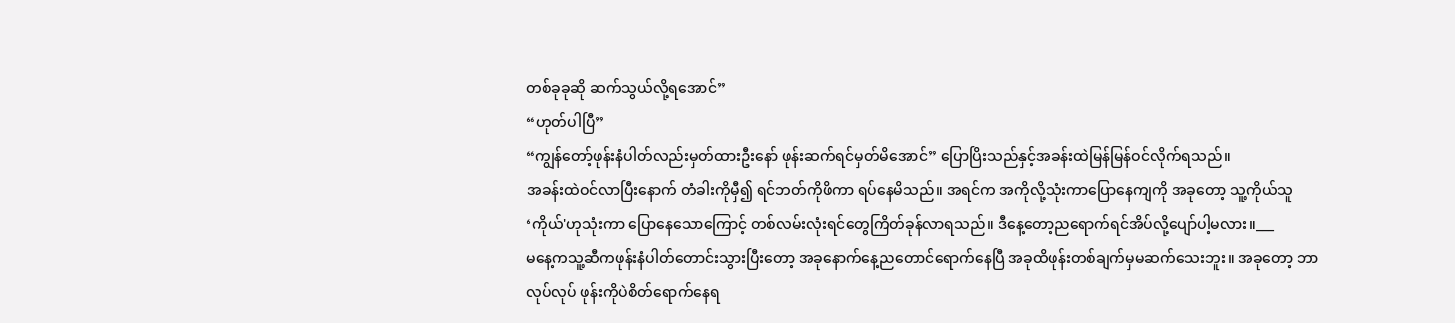တစ်ခုခုဆို ဆက်သွယ်လို့ရအောင်”
“ဟုတ်ပါပြီ”
“ကျွန်တော့်ဖုန်းနံပါတ်လည်းမှတ်ထားဦးနော် ဖုန်းဆက်ရင်မှတ်မိအောင်” ပြောပြိးသည်နှင့်အခန်းထဲမြန်မြန်ဝင်လိုက်ရသည်။
အခန်းထဲဝင်လာပြီးနောက် တံခါးကိုမှီ၍ ရင်ဘတ်ကိုဖိကာ ရပ်နေမိသည်။ အရင်က အကိုလို့သုံးကာပြောနေကျကို အခုတော့ သူ့ကိုယ်သူ‘ကိုယ်'ဟုသုံးကာ ပြောနေသောကြောင့် တစ်လမ်းလုံးရင်တွေကြိတ်ခုန်လာရသည်။ ဒီနေ့တော့ညရောက်ရင်အိပ်လို့ပျော်ပါ့မလား။___
မနေ့ကသူ့ဆီကဖုန်းနံပါတ်တောင်းသွားပြီးတော့ အခုနောက်နေ့ညတောင်ရောက်နေပြီ အခုထိဖုန်းတစ်ချက်မှမဆက်သေးဘူး။ အခုတော့ ဘာလုပ်လုပ် ဖုန်းကိုပဲစိတ်ရောက်နေရ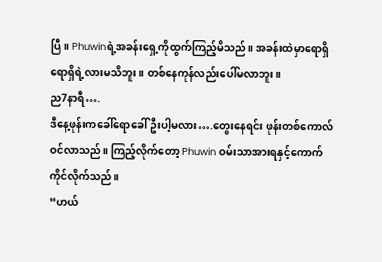ပြီ။ Phuwinရဲ့အခန်းရှေ့ကိုထွက်ကြည့်မိသည်။ အခန်းထဲမှာရောရှိရောရှိရဲ့လားမသိဘူး။ တစ်နေကုန်လည်းပေါ်မလာဘူး။
ည7နာရီ….
ဒီနေ့ဖုန်းကခေါ်ရောခေါ်ဦးပါ့မလား….တွေးနေရင်း ဖုန်းတစ်ကောလ်ဝင်လာသည်။ ကြည့်လိုက်တော့ Phuwin ဝမ်းသာအားရနှင့်ကောက်ကိုင်လိုက်သည်။
“ဟယ်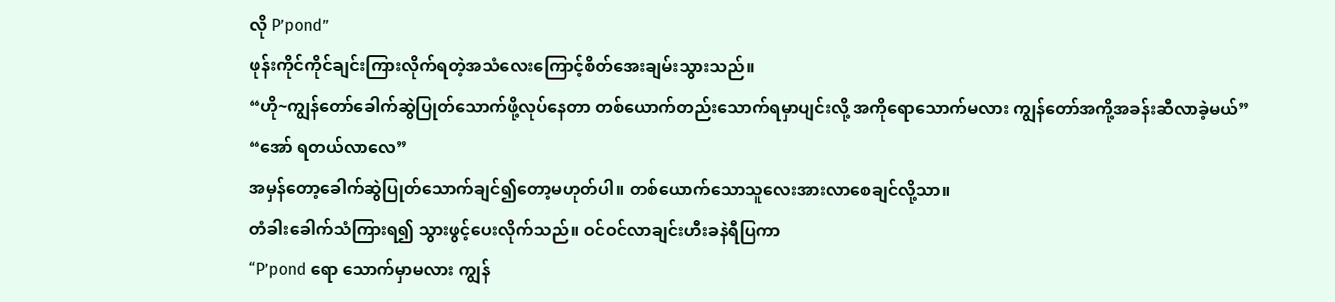လို P’pond”
ဖုန်းကိုင်ကိုင်ချင်းကြားလိုက်ရတဲ့အသံလေးကြောင့်စိတ်အေးချမ်းသွားသည်။
“ဟို~ကျွန်တော်ခေါက်ဆွဲပြုတ်သောက်ဖို့လုပ်နေတာ တစ်ယောက်တည်းသောက်ရမှာပျင်းလို့ အကိုရောသောက်မလား ကျွန်တော်အကို့အခန်းဆီလာခဲ့မယ်”
“အော် ရတယ်လာလေ”
အမှန်တော့ခေါက်ဆွဲပြုတ်သောက်ချင်၍တော့မဟုတ်ပါ။ တစ်ယောက်သောသူလေးအားလာစေချင်လို့သာ။
တံခါးခေါက်သံကြားရ၍ သွားဖွင့်ပေးလိုက်သည်။ ဝင်ဝင်လာချင်းဟီးခနဲရီပြကာ
“P’pond ရော သောက်မှာမလား ကျွန်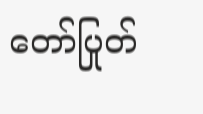တော်ပြုတ်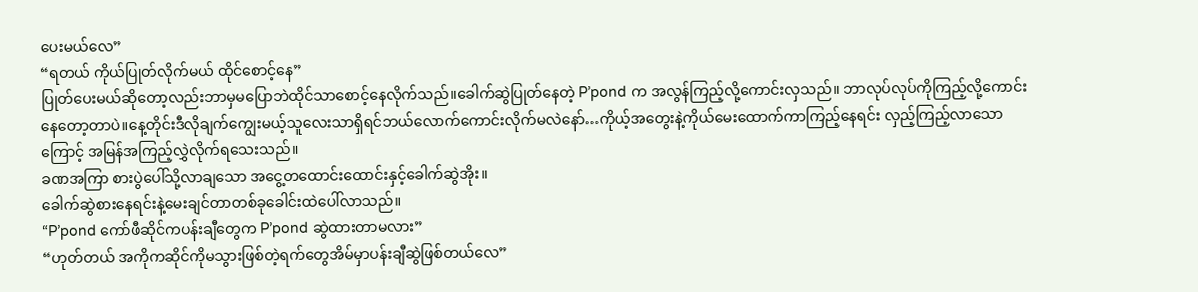ပေးမယ်လေ”
“ရတယ် ကိုယ်ပြုတ်လိုက်မယ် ထိုင်စောင့်နေ”
ပြုတ်ပေးမယ်ဆိုတော့လည်းဘာမှမပြောဘဲထိုင်သာစောင့်နေလိုက်သည်။ခေါက်ဆွဲပြုတ်နေတဲ့ P’pond က အလွန်ကြည့်လို့ကောင်းလှသည်။ ဘာလုပ်လုပ်ကိုကြည့်လို့ကောင်းနေတော့တာပဲ။နေ့တိုင်းဒီလိုချက်ကျွေးမယ့်သူလေးသာရှိရင်ဘယ်လောက်ကောင်းလိုက်မလဲနော်…ကိုယ့်အတွေးနဲ့ကိုယ်မေးထောက်ကာကြည့်နေရင်း လှည့်ကြည့်လာသောကြောင့် အမြန်အကြည့်လွှဲလိုက်ရသေးသည်။
ခဏအကြာ စားပွဲပေါ်သို့လာချသော အငွေ့တထောင်းထောင်းနှင့်ခေါက်ဆွဲအိုး။
ခေါက်ဆွဲစားနေရင်းနဲ့မေးချင်တာတစ်ခုခေါင်းထဲပေါ်လာသည်။
“P’pond ကော်ဖီဆိုင်ကပန်းချီတွေက P’pond ဆွဲထားတာမလား”
“ဟုတ်တယ် အကိုကဆိုင်ကိုမသွားဖြစ်တဲ့ရက်တွေအိမ်မှာပန်းချီဆွဲဖြစ်တယ်လေ”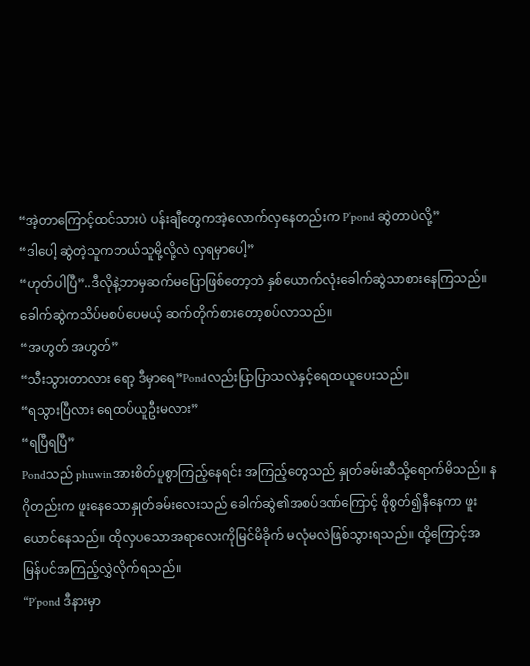“အဲ့တာကြောင့်ထင်သားပဲ ပန်းချီတွေကအဲ့လောက်လှနေတည်းက P’pond ဆွဲတာပဲလို့”
“ဒါပေါ့ ဆွဲတဲ့သူကဘယ်သူမို့လို့လဲ လှရမှာပေါ့”
“ဟုတ်ပါပြီ”..ဒီလိုနဲ့ဘာမှဆက်မပြောဖြစ်တော့ဘဲ နှစ်ယောက်လုံးခေါက်ဆွဲသာစားနေကြသည်။
ခေါက်ဆွဲကသိပ်မစပ်ပေမယ့် ဆက်တိုက်စားတော့စပ်လာသည်။
“အဟွတ် အဟွတ်”
“သီးသွားတာလား ရော့ ဒီမှာရေ”Pondလည်းပြာပြာသလဲနှင့်ရေထယူပေးသည်။
“ရသွားပြီလား ရေထပ်ယူဦးမလား”
“ရပြီရပြီ”
Pondသည် phuwinအားစိတ်ပူစွာကြည့်နေရင်း အကြည့်တွေသည် နှုတ်ခမ်းဆီသို့ရောက်မိသည်။ နဂိုတည်းက ဖူးနေသောနှုတ်ခမ်းလေးသည် ခေါက်ဆွဲ၏အစပ်ဒဏ်ကြောင့် စိုစွတ်၍နီနေကာ ဖူးယောင်နေသည်။ ထိုလှပသောအရာလေးကိုမြင်မိခိုက် မလုံမလဲဖြစ်သွားရသည်။ ထို့ကြောင့်အမြန်ပင်အကြည့်လွှဲလိုက်ရသည်။
“P’pond ဒီနားမှာ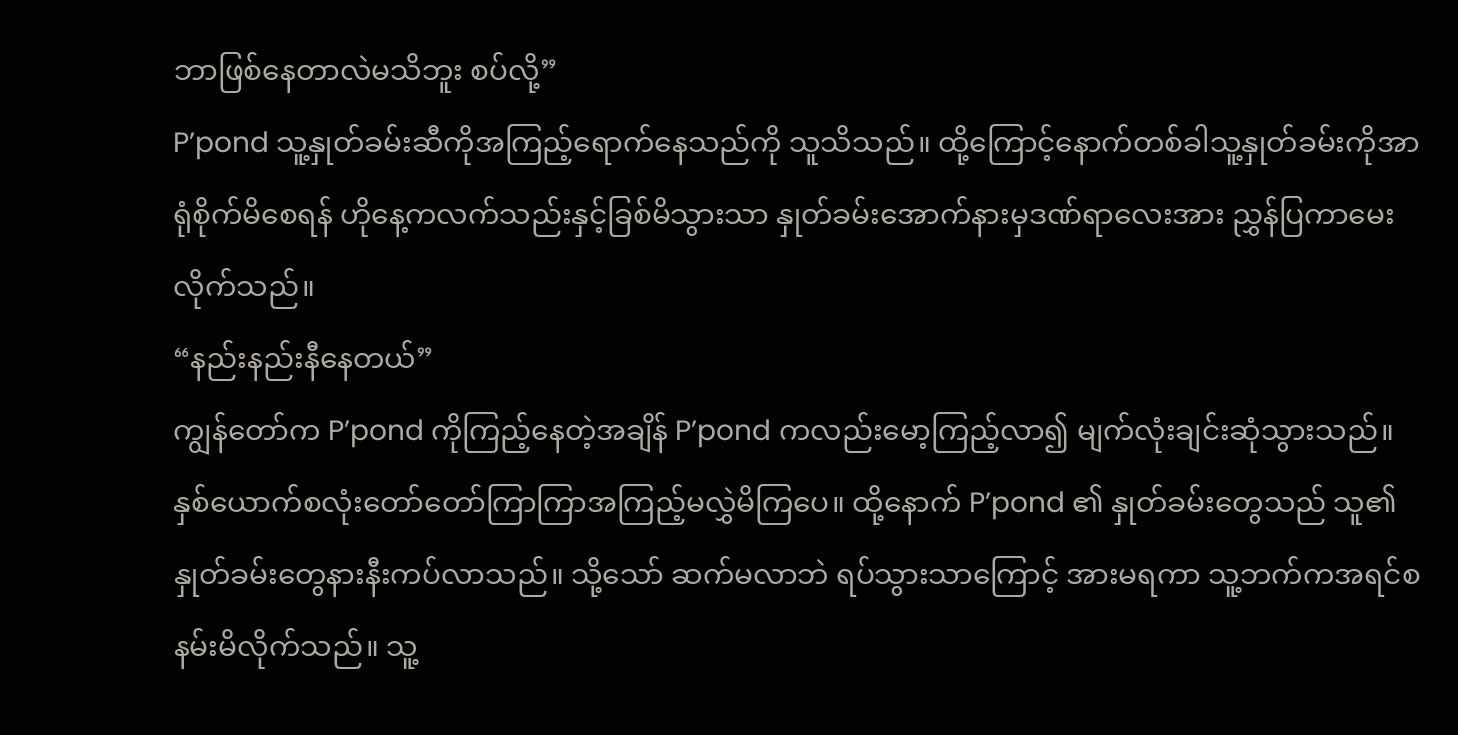ဘာဖြစ်နေတာလဲမသိဘူး စပ်လို့”
P’pond သူ့နှုတ်ခမ်းဆီကိုအကြည့်ရောက်နေသည်ကို သူသိသည်။ ထို့ကြောင့်နောက်တစ်ခါသူ့နှုတ်ခမ်းကိုအာရုံစိုက်မိစေရန် ဟိုနေ့ကလက်သည်းနှင့်ခြစ်မိသွားသာ နှုတ်ခမ်းအောက်နားမှဒဏ်ရာလေးအား ညွှန်ပြကာမေးလိုက်သည်။
“နည်းနည်းနီနေတယ်”
ကျွန်တော်က P’pond ကိုကြည့်နေတဲ့အချိန် P’pond ကလည်းမော့ကြည့်လာ၍ မျက်လုံးချင်းဆုံသွားသည်။ နှစ်ယောက်စလုံးတော်တော်ကြာကြာအကြည့်မလွှဲမိကြပေ။ ထို့နောက် P’pond ၏ နှုတ်ခမ်းတွေသည် သူ၏နှုတ်ခမ်းတွေနားနီးကပ်လာသည်။ သို့သော် ဆက်မလာဘဲ ရပ်သွားသာကြောင့် အားမရကာ သူ့ဘက်ကအရင်စနမ်းမိလိုက်သည်။ သူ့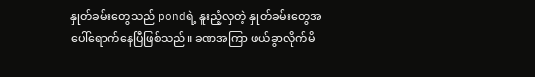နှုတ်ခမ်းတွေသည် pondရဲ့ နူးညံ့လှတဲ့ နှုတ်ခမ်းတွေအပေါ်ရောက်နေပြီဖြစ်သည်။ ခဏအကြာ ဖယ်ခွာလိုက်မိ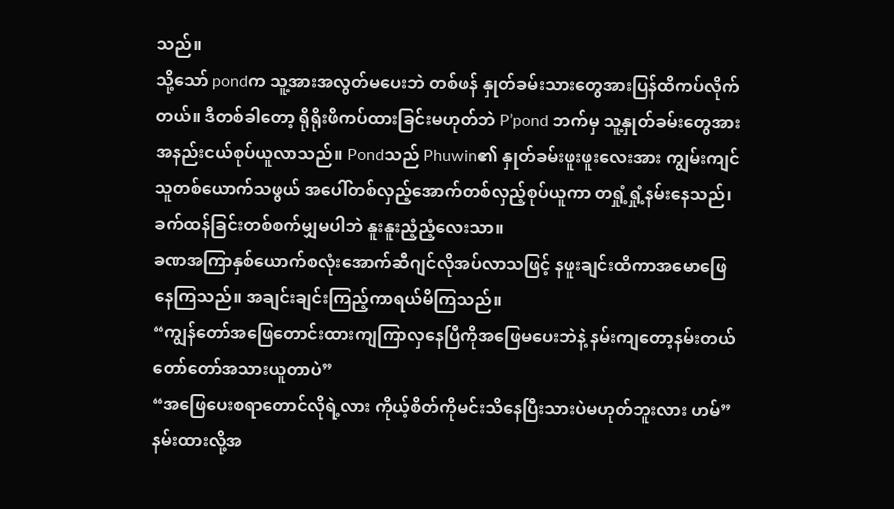သည်။
သို့သော် pondက သူ့အားအလွတ်မပေးဘဲ တစ်ဖန် နှုတ်ခမ်းသားတွေအားပြန်ထိကပ်လိုက်တယ်။ ဒီတစ်ခါတော့ ရိုရိုးဖိကပ်ထားခြင်းမဟုတ်ဘဲ P’pond ဘက်မှ သူ့နှုတ်ခမ်းတွေအား အနည်းငယ်စုပ်ယူလာသည်။ Pondသည် Phuwin၏ နှုတ်ခမ်းဖူးဖူးလေးအား ကျွမ်းကျင်သူတစ်ယောက်သဖွယ် အပေါ်တစ်လှည့်အောက်တစ်လှည့်စုပ်ယူကာ တရှုံ့ရှုံ့နမ်းနေသည်၊ ခက်ထန်ခြင်းတစ်စက်မျှမပါဘဲ နူးနူးညံ့ညံ့လေးသာ။
ခဏအကြာနှစ်ယောက်စလုံးအောက်ဆီဂျင်လိုအပ်လာသဖြင့် နဖူးချင်းထိကာအမောဖြေနေကြသည်။ အချင်းချင်းကြည့်ကာရယ်မိကြသည်။
“ကျွန်တော်အဖြေတောင်းထားကျကြာလှနေပြီကိုအဖြေမပေးဘဲနဲ့ နမ်းကျတော့နမ်းတယ် တော်တော်အသားယူတာပဲ”
“အဖြေပေးစရာတောင်လိုရဲ့လား ကိုယ့်စိတ်ကိုမင်းသိနေပြီးသားပဲမဟုတ်ဘူးလား ဟမ်”
နမ်းထားလို့အ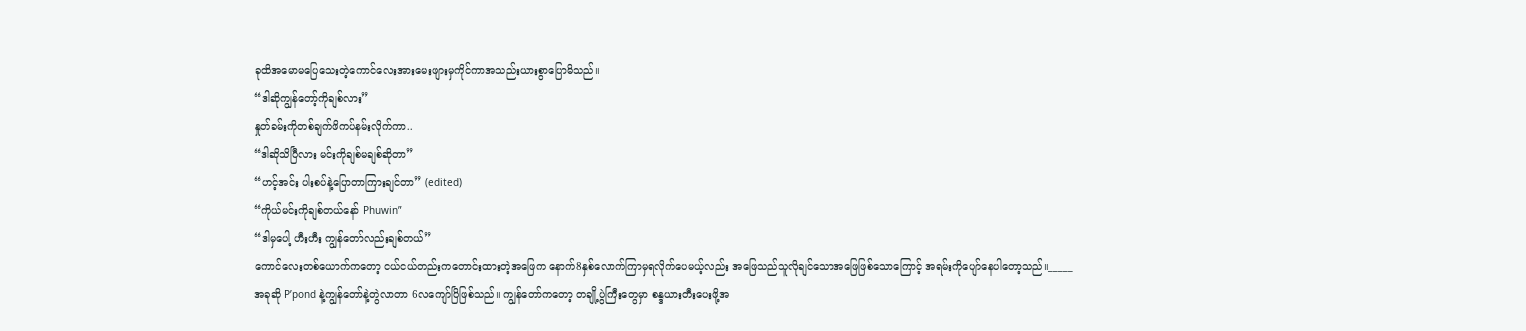ခုထိအမောမပြေသေးတဲ့ကောင်လေးအားမေးဖျားမှကိုင်ကာအသည်းယားစွာပြောမိသည်။
“ဒါဆိုကျွန်တော့်ကိုချစ်လား”
နှုတ်ခမ်းကိုတစ်ချက်ဖိကပ်နမ်းလိုက်ကာ..
“ဒါဆိုသိပြီလား မင်းကိုချစ်မချစ်ဆိုတာ”
“ဟင့်အင်း ပါးစပ်နဲ့ပြောတာကြားချင်တာ” (edited)
“ကိုယ်မင်းကိုချစ်တယ်နော် Phuwin”
“ဒါမှပေါ့ ဟီးဟီး ကျွန်တော်လည်းချစ်တယ်”
ကောင်လေးတစ်ယောက်ကတော့ ငယ်ငယ်တည်းကတောင်းထားတဲ့အဖြေက နောက်8နှစ်လောက်ကြာမှရလိုက်ပေမယ့်လည်း အဖြေသည်သူလိုချင်သောအဖြေဖြစ်သောကြောင့် အရမ်းကိုပျော်နေပါတော့သည်။_____
အခုဆို P’pond နဲ့ကျွန်တော်နဲ့တွဲလာတာ 6လကျော်ပြိဖြစ်သည်။ ကျွန်တော်ကတော့ တချို့ပွဲကြီးတွေမှာ စန္ဒယားတီးပေးဖို့အ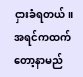ငှားခံရတယ်။ အရင်ကထက်တော့နာမည်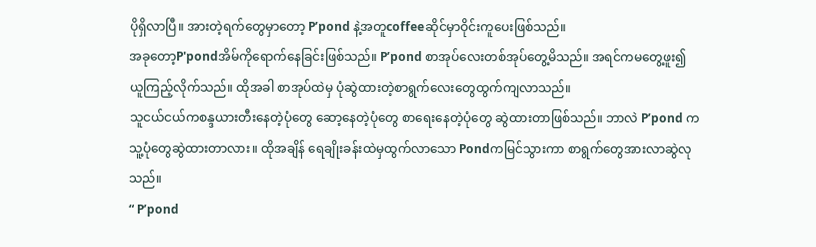ပိုရှိလာပြီ။ အားတဲ့ရက်တွေမှာတော့ P’pond နဲ့အတူcoffeeဆိုင်မှာဝိုင်းကူပေးဖြစ်သည်။
အခုတော့P'pondအိမ်ကိုရောက်နေခြင်းဖြစ်သည်။ P’pond စာအုပ်လေးတစ်အုပ်တွေ့မိသည်။ အရင်ကမတွေ့ဖူး၍ ယူကြည့်လိုက်သည်။ ထိုအခါ စာအုပ်ထဲမှ ပုံဆွဲထားတဲ့စာရွက်လေးတွေထွက်ကျလာသည်။
သူငယ်ငယ်ကစန္ဒယားတီးနေတဲ့ပုံတွေ ဆော့နေတဲ့ပုံတွေ စာရေးနေတဲ့ပုံတွေ ဆွဲထားတာဖြစ်သည်။ ဘာလဲ P’pond က သူ့ပုံတွေဆွဲထားတာလား။ ထိုအချိန် ရေချိုးခန်းထဲမှထွက်လာသော Pondကမြင်သွားကာ စာရွက်တွေအားလာဆွဲလုသည်။
“ P’pond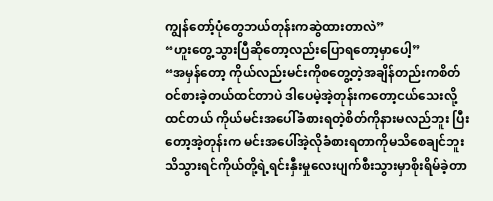ကျွန်တော့်ပုံတွေဘယ်တုန်းကဆွဲထားတာလဲ”
“ဟူးတွေ့သွားပြီဆိုတော့လည်းပြောရတော့မှာပေါ့”
“အမှန်တော့ ကိုယ်လည်းမင်းကိုစတွေ့တဲ့အချိန်တည်းကစိတ်ဝင်စားခဲ့တယ်ထင်တာပဲ ဒါပေမဲ့အဲ့တုန်းကတော့ငယ်သေးလို့ထင်တယ် ကိုယ်မင်းအပေါ်ခံစားရတဲ့စိတ်ကိုနားမလည်ဘူး ပြီးတော့အဲ့တုန်းက မင်းအပေါ်အဲ့လိုခံစားရတာကိုမသိစေချင်ဘူး သိသွားရင်ကိုယ်တို့ရဲ့ရင်းနှီးမှုလေးပျက်စီးသွားမှာစိုးရိမ်ခဲ့တာ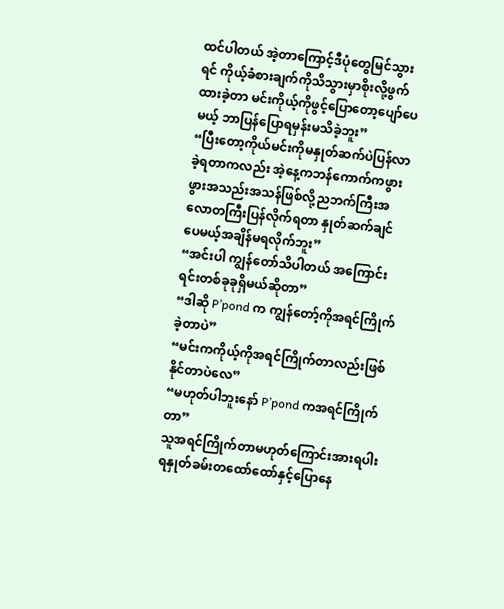ထင်ပါတယ် အဲ့တာကြောင့်ဒီပုံတွေမြင်သွားရင် ကိုယ့်ခံစားချက်ကိုသိသွားမှာစိုးလို့ဖွက်ထားခဲ့တာ မင်းကိုယ့်ကိုဖွင့်ပြောတော့ပျော်ပေမယ့် ဘာပြန်ပြောရမှန်းမသိခဲ့ဘူး”
“ပြီးတော့ကိုယ်မင်းကိုမနှုတ်ဆက်ပဲပြန်လာခဲ့ရတာကလည်း အဲ့နေ့ကဘန်ကောက်ကဖွားဖွားအသည်းအသန်ဖြစ်လို့ညဘက်ကြီးအလောတကြီးပြန်လိုက်ရတာ နှုတ်ဆက်ချင်ပေမယ့်အချိန်မရလိုက်ဘူး”
“အင်းပါ ကျွန်တော်သိပါတယ် အကြောင်းရင်းတစ်ခုခုရှိမယ်ဆိုတာ”
“ဒါဆို P’pond က ကျွန်တော့်ကိုအရင်ကြိုက်ခဲ့တာပဲ”
“မင်းကကိုယ့်ကိုအရင်ကြိုက်တာလည်းဖြစ်နိုင်တာပဲလေ”
“မဟုတ်ပါဘူးနော် P’pond ကအရင်ကြိုက်တာ”
သူအရင်ကြိုက်တာမဟုတ်ကြောင်းအားရပါးရနှုတ်ခမ်းတထော်ထော်နှင့်ပြောနေ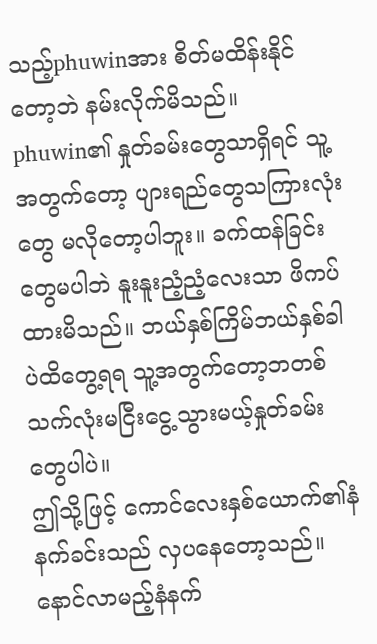သည့်phuwinအား စိတ်မထိန်းနိုင်တော့ဘဲ နမ်းလိုက်မိသည်။ phuwin၏ နှုတ်ခမ်းတွေသာရှိရင် သူ့အတွက်တော့ ပျားရည်တွေသကြားလုံးတွေ မလိုတော့ပါဘူး။ ခက်ထန်ခြင်းတွေမပါဘဲ နူးနူးညံ့ညံ့လေးသာ ဖိကပ်ထားမိသည်။ ဘယ်နှစ်ကြိမ်ဘယ်နှစ်ခါပဲထိတွေ့ရရ သူ့အတွက်တော့ဘတစ်သက်လုံးမငြီးငွေ့သွားမယ့်နှုတ်ခမ်းတွေပါပဲ။
ဤသို့ဖြင့် ကောင်လေးနှစ်ယောက်၏နံနက်ခင်းသည် လှပနေတော့သည်။ နောင်လာမည့်နံနက်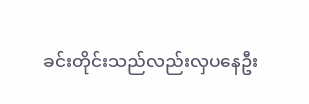ခင်းတိုင်းသည်လည်းလှပနေဦး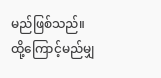မည်ဖြစ်သည်။ ထို့ကြောင့်မည်မျှ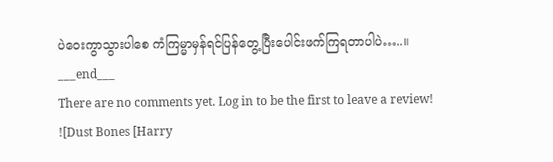ပဲဝေးကွာသွားပါစေ ကံကြမ္မာမှန်ရင်ပြန်တွေ့ပြီးပေါင်းဖက်ကြရတာပါပဲ…..။
___end___
There are no comments yet. Log in to be the first to leave a review!
![Dust Bones [Harry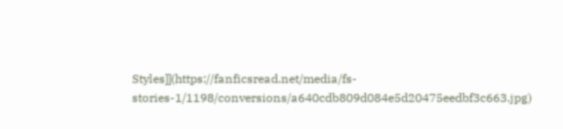Styles]](https://fanficsread.net/media/fs-stories-1/1198/conversions/a640cdb809d084e5d20475eedbf3c663.jpg)